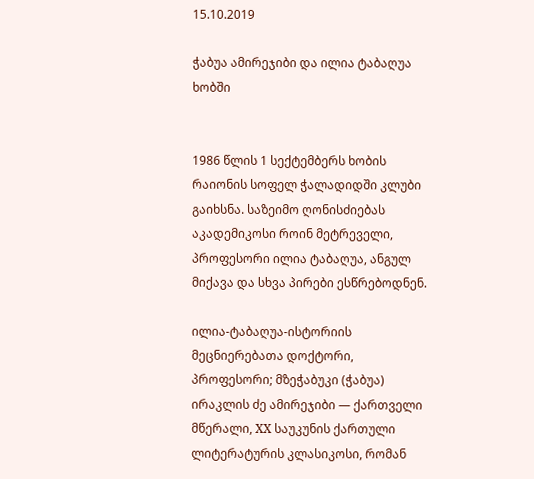15.10.2019

ჭაბუა ამირეჯიბი და ილია ტაბაღუა ხობში


1986 წლის 1 სექტემბერს ხობის რაიონის სოფელ ჭალადიდში კლუბი გაიხსნა. საზეიმო ღონისძიებას აკადემიკოსი როინ მეტრეველი, პროფესორი ილია ტაბაღუა, ანგულ მიქავა და სხვა პირები ესწრებოდნენ.

ილია-ტაბაღუა-ისტორიის მეცნიერებათა დოქტორი, პროფესორი; მზეჭაბუკი (ჭაბუა) ირაკლის ძე ამირეჯიბი — ქართველი მწერალი, XX საუკუნის ქართული ლიტერატურის კლასიკოსი, რომან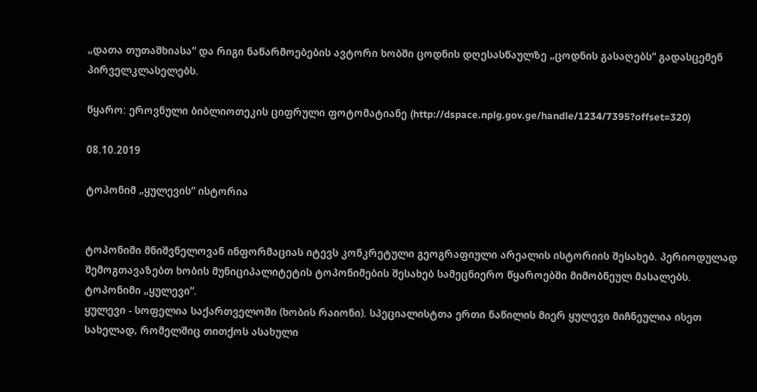„დათა თუთაშხიასა“ და რიგი ნაწარმოებების ავტორი ხობში ცოდნის დღესასწაულზე „ცოდნის გასაღებს“ გადასცემენ პირველკლასელებს.

წყარო: ეროვნული ბიბლიოთეკის ციფრული ფოტომატიანე (http://dspace.nplg.gov.ge/handle/1234/7395?offset=320)

08.10.2019

ტოპონიმ „ყულევის“ ისტორია


ტოპონიმი მნიშვნელოვან ინფორმაციას იტევს კონკრეტული გეოგრაფიული არეალის ისტორიის შესახებ. პერიოდულად შემოგთავაზებთ ხობის მუნიციპალიტეტის ტოპონიმების შესახებ სამეცნიერო წყაროებში მიმობნეულ მასალებს.
ტოპონიმი „ყულევი“.
ყულევი - სოფელია საქართველოში (ხობის რაიონი). სპეციალისტთა ერთი ნაწილის მიერ ყულევი მიჩნეულია ისეთ სახელად, რომელშიც თითქოს ასახული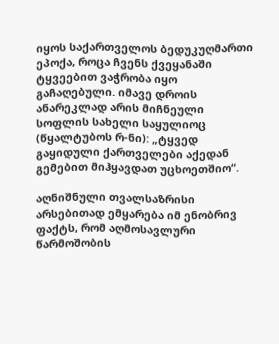იყოს საქართველოს ბედუკუღმართი ეპოქა, როცა ჩვენს ქვეყანაში ტყვეებით ვაჭრობა იყო გაჩაღებული. იმავე დროის ანარეკლად არის მიჩნეული სოფლის სახელი საყულიოც (წყალტუბოს რ-ნი): „ტყვედ გაყიდული ქართველები აქედან გემებით მიჰყავდათ უცხოეთშიო“.

აღნიშნული თვალსაზრისი არსებითად ემყარება იმ ენობრივ ფაქტს, რომ აღმოსავლური წარმოშობის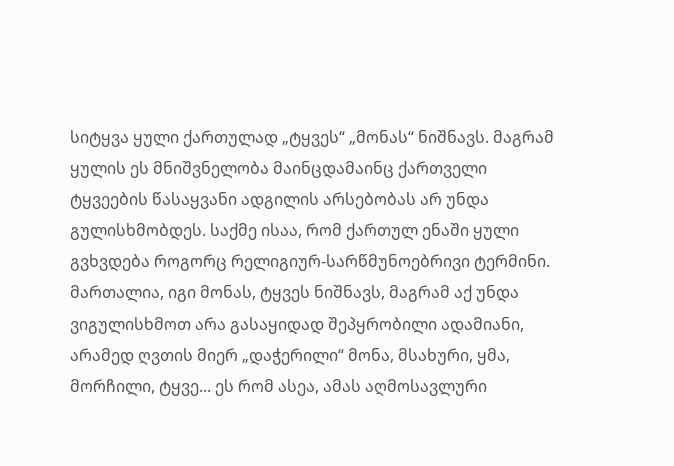სიტყვა ყული ქართულად „ტყვეს“ „მონას“ ნიშნავს. მაგრამ ყულის ეს მნიშვნელობა მაინცდამაინც ქართველი ტყვეების წასაყვანი ადგილის არსებობას არ უნდა გულისხმობდეს. საქმე ისაა, რომ ქართულ ენაში ყული გვხვდება როგორც რელიგიურ-სარწმუნოებრივი ტერმინი. მართალია, იგი მონას, ტყვეს ნიშნავს, მაგრამ აქ უნდა ვიგულისხმოთ არა გასაყიდად შეპყრობილი ადამიანი, არამედ ღვთის მიერ „დაჭერილი“ მონა, მსახური, ყმა, მორჩილი, ტყვე... ეს რომ ასეა, ამას აღმოსავლური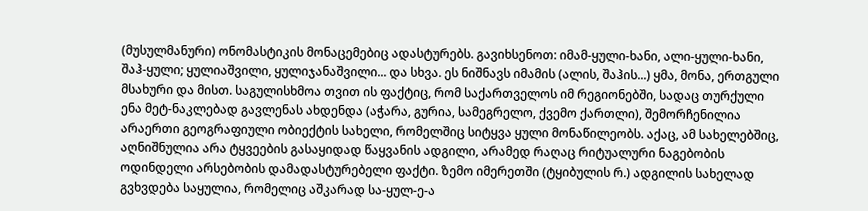(მუსულმანური) ონომასტიკის მონაცემებიც ადასტურებს. გავიხსენოთ: იმამ-ყული-ხანი, ალი-ყული-ხანი, შაჰ-ყული; ყულიაშვილი, ყულიჯანაშვილი... და სხვა. ეს ნიშნავს იმამის (ალის, შაჰის...) ყმა, მონა, ერთგული მსახური და მისთ. საგულისხმოა თვით ის ფაქტიც, რომ საქართველოს იმ რეგიონებში, სადაც თურქული ენა მეტ-ნაკლებად გავლენას ახდენდა (აჭარა, გურია, სამეგრელო, ქვემო ქართლი), შემორჩენილია არაერთი გეოგრაფიული ობიექტის სახელი, რომელშიც სიტყვა ყული მონაწილეობს. აქაც, ამ სახელებშიც, აღნიშნულია არა ტყვეების გასაყიდად წაყვანის ადგილი, არამედ რაღაც რიტუალური ნაგებობის ოდინდელი არსებობის დამადასტურებელი ფაქტი. ზემო იმერეთში (ტყიბულის რ.) ადგილის სახელად გვხვდება საყულია, რომელიც აშკარად სა-ყულ-ე-ა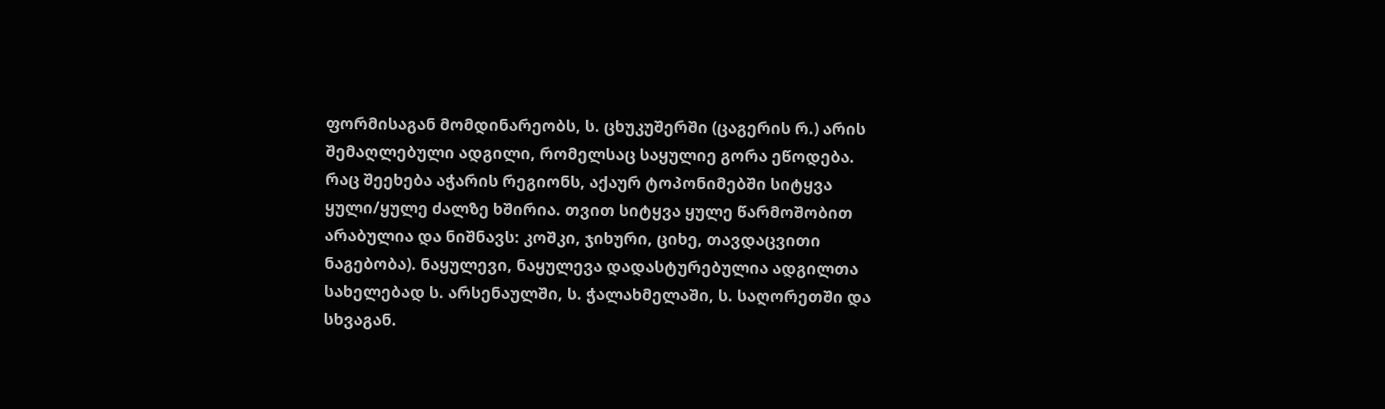ფორმისაგან მომდინარეობს, ს. ცხუკუშერში (ცაგერის რ.) არის შემაღლებული ადგილი, რომელსაც საყულიე გორა ეწოდება. რაც შეეხება აჭარის რეგიონს, აქაურ ტოპონიმებში სიტყვა ყული/ყულე ძალზე ხშირია. თვით სიტყვა ყულე წარმოშობით არაბულია და ნიშნავს: კოშკი, ჯიხური, ციხე, თავდაცვითი ნაგებობა). ნაყულევი, ნაყულევა დადასტურებულია ადგილთა სახელებად ს. არსენაულში, ს. ჭალახმელაში, ს. საღორეთში და სხვაგან.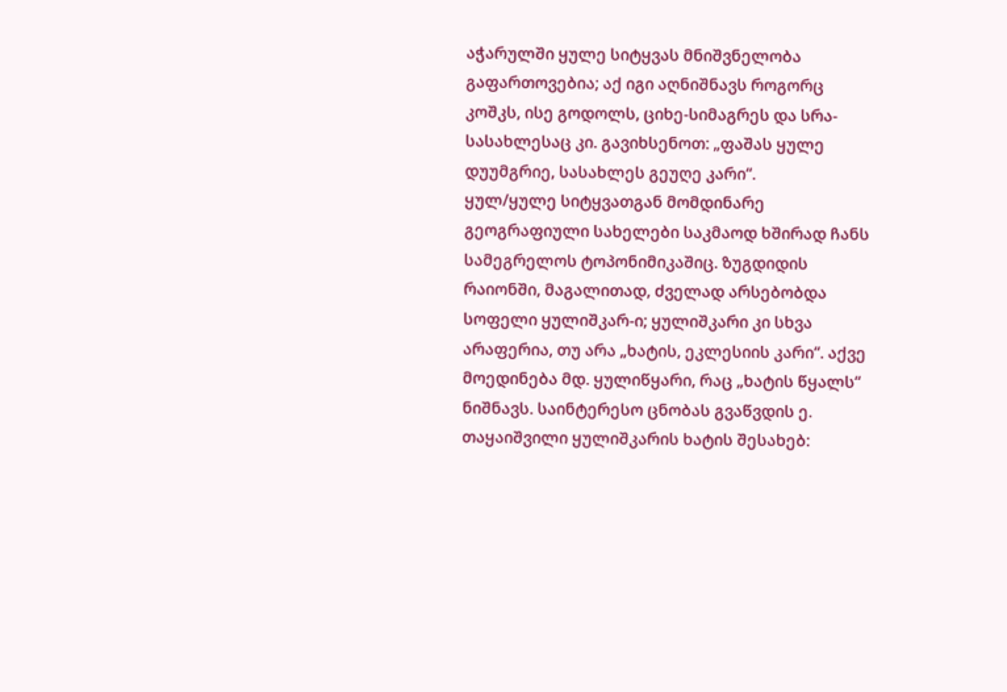აჭარულში ყულე სიტყვას მნიშვნელობა გაფართოვებია; აქ იგი აღნიშნავს როგორც კოშკს, ისე გოდოლს, ციხე-სიმაგრეს და სრა-სასახლესაც კი. გავიხსენოთ: „ფაშას ყულე დუუმგრიე, სასახლეს გეუღე კარი“.
ყულ/ყულე სიტყვათგან მომდინარე გეოგრაფიული სახელები საკმაოდ ხშირად ჩანს სამეგრელოს ტოპონიმიკაშიც. ზუგდიდის რაიონში, მაგალითად, ძველად არსებობდა სოფელი ყულიშკარ-ი; ყულიშკარი კი სხვა არაფერია, თუ არა „ხატის, ეკლესიის კარი“. აქვე მოედინება მდ. ყულიწყარი, რაც „ხატის წყალს“ ნიშნავს. საინტერესო ცნობას გვაწვდის ე. თაყაიშვილი ყულიშკარის ხატის შესახებ: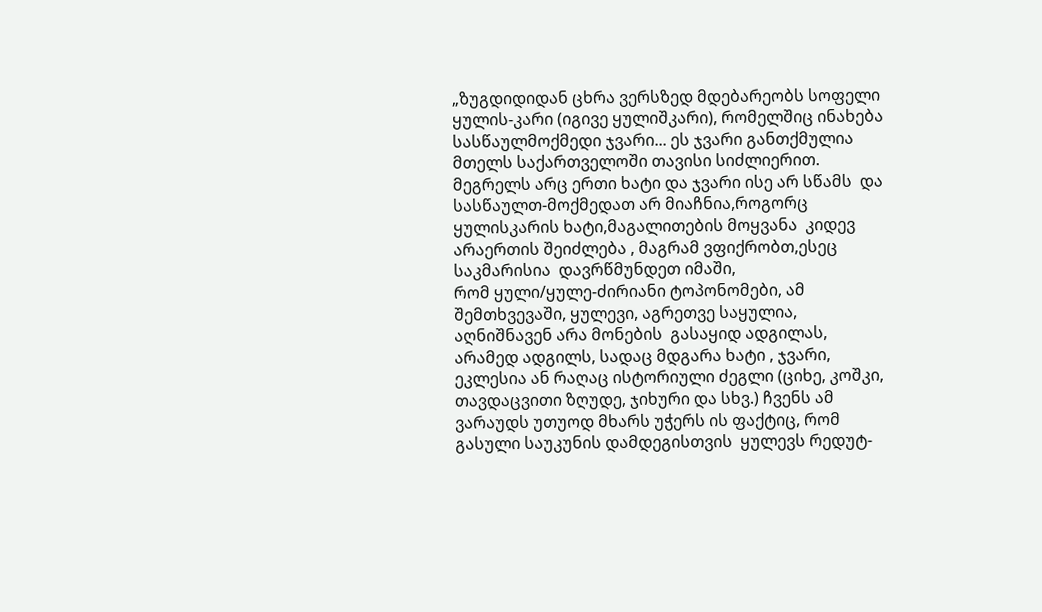„ზუგდიდიდან ცხრა ვერსზედ მდებარეობს სოფელი ყულის-კარი (იგივე ყულიშკარი), რომელშიც ინახება სასწაულმოქმედი ჯვარი... ეს ჯვარი განთქმულია მთელს საქართველოში თავისი სიძლიერით. მეგრელს არც ერთი ხატი და ჯვარი ისე არ სწამს  და სასწაულთ-მოქმედათ არ მიაჩნია,როგორც ყულისკარის ხატი,მაგალითების მოყვანა  კიდევ არაერთის შეიძლება , მაგრამ ვფიქრობთ,ესეც საკმარისია  დავრწმუნდეთ იმაში,
რომ ყული/ყულე-ძირიანი ტოპონომები, ამ შემთხვევაში, ყულევი, აგრეთვე საყულია, აღნიშნავენ არა მონების  გასაყიდ ადგილას, არამედ ადგილს, სადაც მდგარა ხატი , ჯვარი, ეკლესია ან რაღაც ისტორიული ძეგლი (ციხე, კოშკი, თავდაცვითი ზღუდე, ჯიხური და სხვ.) ჩვენს ამ ვარაუდს უთუოდ მხარს უჭერს ის ფაქტიც, რომ გასული საუკუნის დამდეგისთვის  ყულევს რედუტ-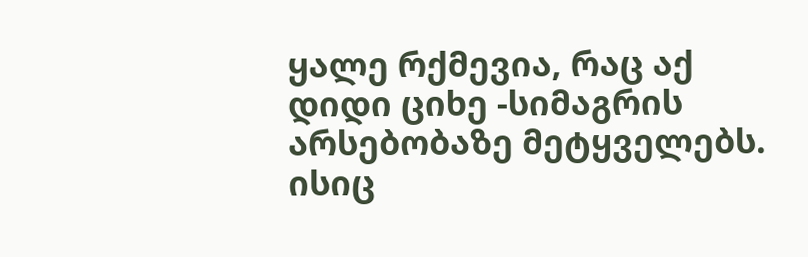ყალე რქმევია, რაც აქ დიდი ციხე -სიმაგრის არსებობაზე მეტყველებს.
ისიც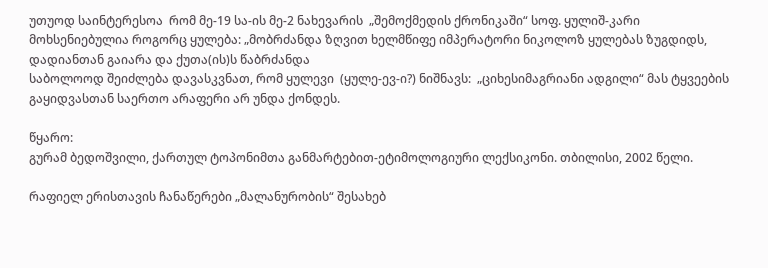უთუოდ საინტერესოა  რომ მე-19 სა-ის მე-2 ნახევარის  „შემოქმედის ქრონიკაში“ სოფ. ყულიშ-კარი მოხსენიებულია როგორც ყულება: „მობრძანდა ზღვით ხელმწიფე იმპერატორი ნიკოლოზ ყულებას ზუგდიდს, დადიანთან გაიარა და ქუთა(ის)ს წაბრძანდა
საბოლოოდ შეიძლება დავასკვნათ, რომ ყულევი  (ყულე-ევ-ი?) ნიშნავს:  „ციხესიმაგრიანი ადგილი“ მას ტყვეების გაყიდვასთან საერთო არაფერი არ უნდა ქონდეს.

წყარო:
გურამ ბედოშვილი, ქართულ ტოპონიმთა განმარტებით-ეტიმოლოგიური ლექსიკონი. თბილისი, 2002 წელი.

რაფიელ ერისთავის ჩანაწერები „მალანურობის“ შესახებ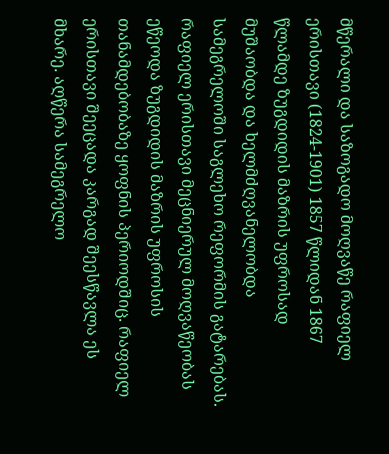მწერალი და საზოგადო მოღვაწე რაფიელ ერისთავი (1824-1901) 1857 წლიდან 1867 წლამდე ზუგდიდის მაზრის უფროსად მუშაობდა და ხელმძღვანელობდა სამეგრელოში საგლეხო რეფორმის გატარებას.
რაფიელ ერისთავი მეცნიერულ მოღვაწეობას ეწეოდა ზუგდიდის მაზრის უფროსის თანამდებობაზე ყოფნის პერიოდშიც. რაფიელ ერისთავი შეეცადა კარგად შეესწავლა ეს მხარე. აღწერა სამეგრელო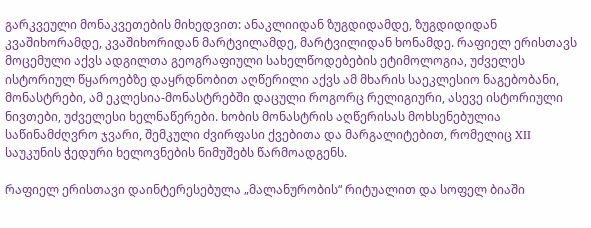გარკვეული მონაკვეთების მიხედვით: ანაკლიიდან ზუგდიდამდე, ზუგდიდიდან კვაშიხორამდე, კვაშიხორიდან მარტვილამდე, მარტვილიდან ხონამდე. რაფიელ ერისთავს მოცემული აქვს ადგილთა გეოგრაფიული სახელწოდებების ეტიმოლოგია, უძველეს ისტორიულ წყაროებზე დაყრდნობით აღწერილი აქვს ამ მხარის საეკლესიო ნაგებობანი, მონასტრები, ამ ეკლესია-მონასტრებში დაცული როგორც რელიგიური, ასევე ისტორიული ნივთები, უძველესი ხელნაწერები. ხობის მონასტრის აღწერისას მოხსენებულია საწინამძღვრო ჯვარი, შემკული ძვირფასი ქვებითა და მარგალიტებით, რომელიც XII საუკუნის ჭედური ხელოვნების ნიმუშებს წარმოადგენს.

რაფიელ ერისთავი დაინტერესებულა „მალანურობის“ რიტუალით და სოფელ ბიაში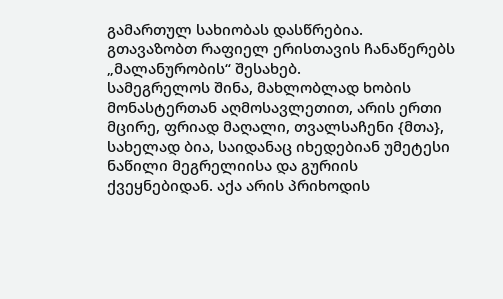გამართულ სახიობას დასწრებია.
გთავაზობთ რაფიელ ერისთავის ჩანაწერებს „მალანურობის“ შესახებ.
სამეგრელოს შინა, მახლობლად ხობის მონასტერთან აღმოსავლეთით, არის ერთი მცირე, ფრიად მაღალი, თვალსაჩენი {მთა}, სახელად ბია, საიდანაც იხედებიან უმეტესი ნაწილი მეგრელიისა და გურიის ქვეყნებიდან. აქა არის პრიხოდის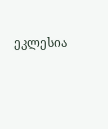ეკლესია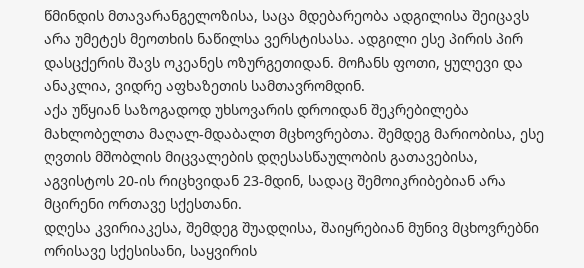წმინდის მთავარანგელოზისა, საცა მდებარეობა ადგილისა შეიცავს არა უმეტეს მეოთხის ნაწილსა ვერსტისასა. ადგილი ესე პირის პირ დასცქერის შავს ოკეანეს ოზურგეთიდან. მოჩანს ფოთი, ყულევი და ანაკლია, ვიდრე აფხაზეთის სამთავრომდინ.
აქა უწყიან საზოგადოდ უხსოვარის დროიდან შეკრებილება მახლობელთა მაღალ-მდაბალთ მცხოვრებთა. შემდეგ მარიობისა, ესე ღვთის მშობლის მიცვალების დღესასწაულობის გათავებისა, აგვისტოს 20-ის რიცხვიდან 23-მდინ, სადაც შემოიკრიბებიან არა მცირენი ორთავე სქესთანი.
დღესა კვირიაკესა, შემდეგ შუადღისა, შაიყრებიან მუნივ მცხოვრებნი ორისავე სქესისანი, საყვირის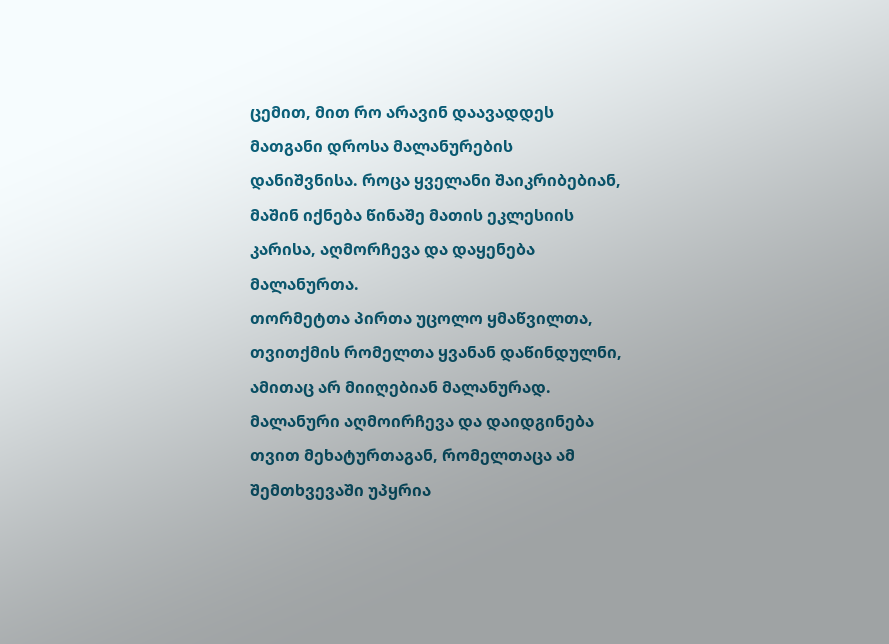ცემით, მით რო არავინ დაავადდეს მათგანი დროსა მალანურების დანიშვნისა. როცა ყველანი შაიკრიბებიან, მაშინ იქნება წინაშე მათის ეკლესიის კარისა, აღმორჩევა და დაყენება მალანურთა.
თორმეტთა პირთა უცოლო ყმაწვილთა, თვითქმის რომელთა ყვანან დაწინდულნი, ამითაც არ მიიღებიან მალანურად. მალანური აღმოირჩევა და დაიდგინება თვით მეხატურთაგან, რომელთაცა ამ შემთხვევაში უპყრია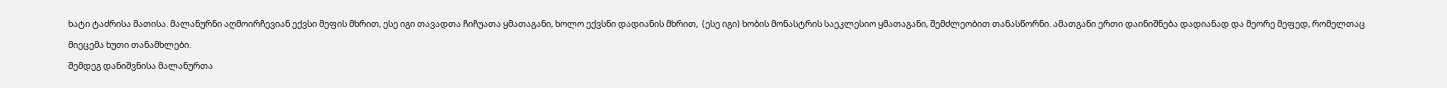ხატი ტაძრისა მათისა. მალანურნი აღმოირჩევიან ექვსი მეფის მხრით, ესე იგი თავადთა ჩიჩუათა ყმათაგანი, ხოლო ექვსნი დადიანის მხრით,  (ესე იგი) ხობის მონასტრის საეკლესიო ყმათაგანი, შემძლეობით თანასწორნი. ამათგანი ერთი დაინიშნება დადიანად და მეორე მეფედ, რომელთაც მიეცემა ხუთი თანამხლები.
შემდეგ დანიშვნისა მალანურთა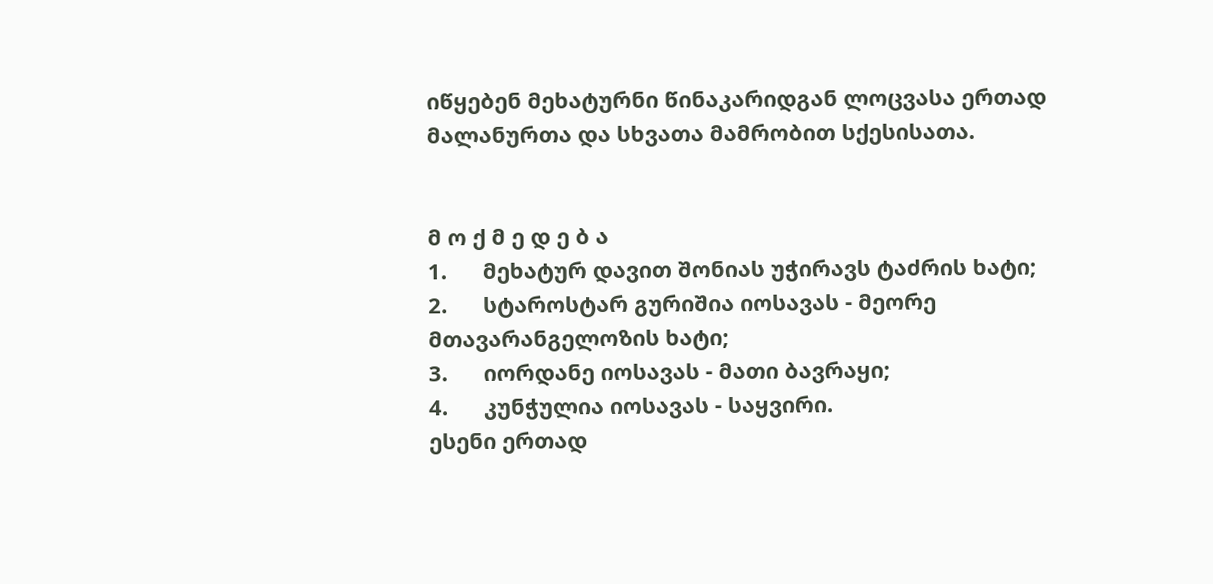იწყებენ მეხატურნი წინაკარიდგან ლოცვასა ერთად მალანურთა და სხვათა მამრობით სქესისათა.


მ ო ქ მ ე დ ე ბ ა
1.      მეხატურ დავით შონიას უჭირავს ტაძრის ხატი;
2.      სტაროსტარ გურიშია იოსავას - მეორე მთავარანგელოზის ხატი;
3.      იორდანე იოსავას - მათი ბავრაყი;
4.      კუნჭულია იოსავას - საყვირი.
ესენი ერთად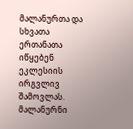მალანურთა და სხვათა ერთანათა იწყებენ ეკლესიის ირგვლივ შამოვლას.
მალანურნი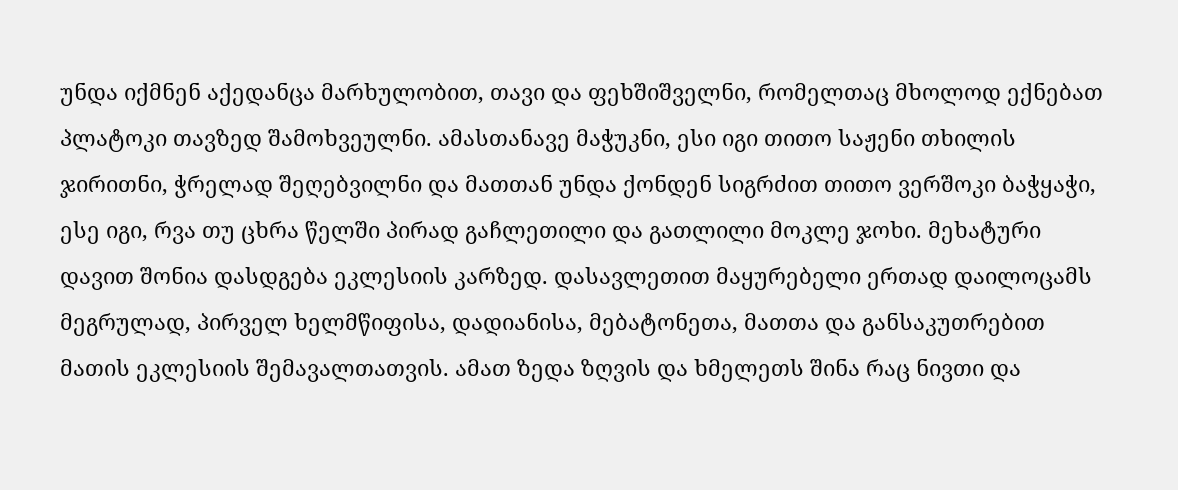უნდა იქმნენ აქედანცა მარხულობით, თავი და ფეხშიშველნი, რომელთაც მხოლოდ ექნებათ პლატოკი თავზედ შამოხვეულნი. ამასთანავე მაჭუკნი, ესი იგი თითო საჟენი თხილის ჯირითნი, ჭრელად შეღებვილნი და მათთან უნდა ქონდენ სიგრძით თითო ვერშოკი ბაჭყაჭი, ესე იგი, რვა თუ ცხრა წელში პირად გაჩლეთილი და გათლილი მოკლე ჯოხი. მეხატური დავით შონია დასდგება ეკლესიის კარზედ. დასავლეთით მაყურებელი ერთად დაილოცამს მეგრულად, პირველ ხელმწიფისა, დადიანისა, მებატონეთა, მათთა და განსაკუთრებით მათის ეკლესიის შემავალთათვის. ამათ ზედა ზღვის და ხმელეთს შინა რაც ნივთი და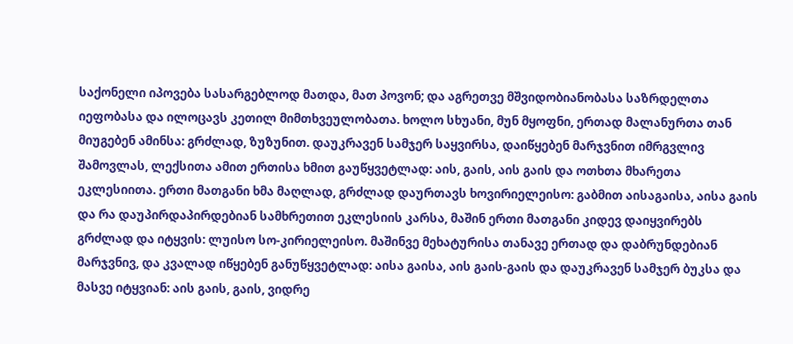საქონელი იპოვება სასარგებლოდ მათდა, მათ პოვონ; და აგრეთვე მშვიდობიანობასა საზრდელთა იეფობასა და ილოცავს კეთილ მიმთხვეულობათა. ხოლო სხუანი, მუნ მყოფნი, ერთად მალანურთა თან მიუგებენ ამინსა: გრძლად, ზუზუნით. დაუკრავენ სამჯერ საყვირსა, დაიწყებენ მარჯვნით იმრგვლივ შამოვლას, ლექსითა ამით ერთისა ხმით გაუწყვეტლად: აის, გაის, აის გაის და ოთხთა მხარეთა ეკლესიითა. ერთი მათგანი ხმა მაღლად, გრძლად დაურთავს ხოვირიელეისო: გაბმით აისაგაისა, აისა გაის და რა დაუპირდაპირდებიან სამხრეთით ეკლესიის კარსა, მაშინ ერთი მათგანი კიდევ დაიყვირებს გრძლად და იტყვის: ლუისო სო-კირიელეისო. მაშინვე მეხატურისა თანავე ერთად და დაბრუნდებიან მარჯვნივ, და კვალად იწყებენ განუწყვეტლად: აისა გაისა, აის გაის-გაის და დაუკრავენ სამჯერ ბუკსა და მასვე იტყვიან: აის გაის, გაის, ვიდრე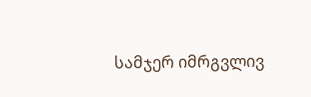სამჯერ იმრგვლივ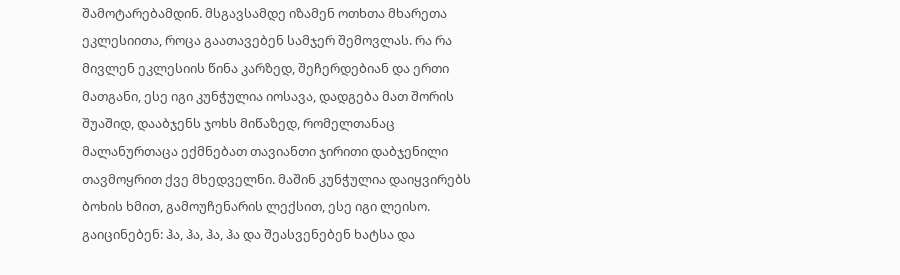შამოტარებამდინ. მსგავსამდე იზამენ ოთხთა მხარეთა ეკლესიითა, როცა გაათავებენ სამჯერ შემოვლას. რა რა მივლენ ეკლესიის წინა კარზედ, შეჩერდებიან და ერთი მათგანი, ესე იგი კუნჭულია იოსავა, დადგება მათ შორის შუაშიდ, დააბჯენს ჯოხს მიწაზედ, რომელთანაც მალანურთაცა ექმნებათ თავიანთი ჯირითი დაბჯენილი თავმოყრით ქვე მხედველნი. მაშინ კუნჭულია დაიყვირებს ბოხის ხმით, გამოუჩენარის ლექსით, ესე იგი ლეისო. გაიცინებენ: ჰა, ჰა, ჰა, ჰა და შეასვენებენ ხატსა და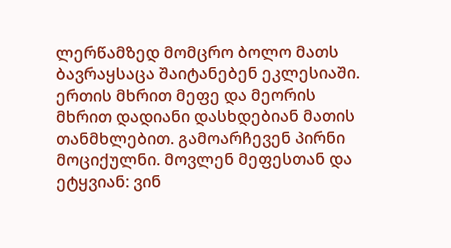ლერწამზედ მომცრო ბოლო მათს ბავრაყსაცა შაიტანებენ ეკლესიაში. ერთის მხრით მეფე და მეორის მხრით დადიანი დასხდებიან მათის თანმხლებით. გამოარჩევენ პირნი მოციქულნი. მოვლენ მეფესთან და ეტყვიან: ვინ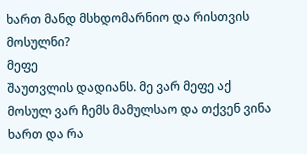ხართ მანდ მსხდომარნიო და რისთვის მოსულნი?
მეფე
შაუთვლის დადიანს. მე ვარ მეფე აქ მოსულ ვარ ჩემს მამულსაო და თქვენ ვინა ხართ და რა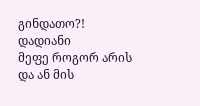გინდათო?!
დადიანი
მეფე როგორ არის და ან მის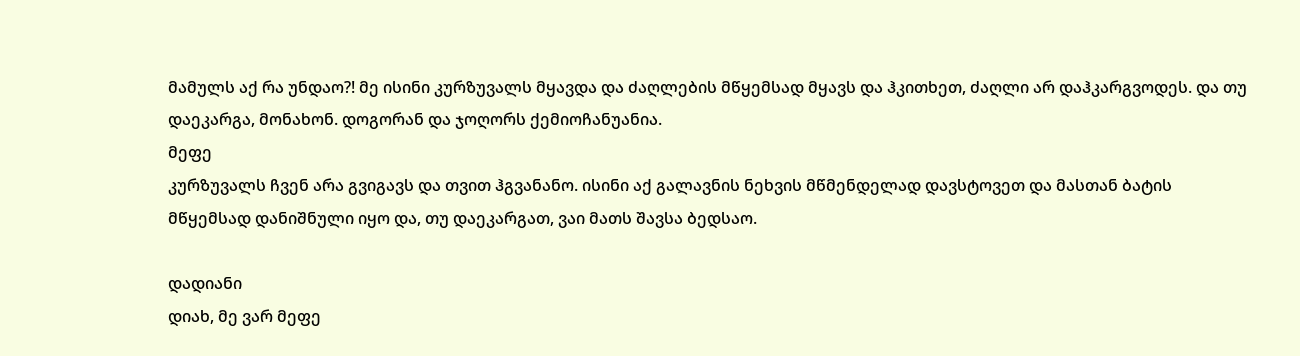მამულს აქ რა უნდაო?! მე ისინი კურზუვალს მყავდა და ძაღლების მწყემსად მყავს და ჰკითხეთ, ძაღლი არ დაჰკარგვოდეს. და თუ დაეკარგა, მონახონ. დოგორან და ჯოღორს ქემიოჩანუანია.
მეფე
კურზუვალს ჩვენ არა გვიგავს და თვით ჰგვანანო. ისინი აქ გალავნის ნეხვის მწმენდელად დავსტოვეთ და მასთან ბატის მწყემსად დანიშნული იყო და, თუ დაეკარგათ, ვაი მათს შავსა ბედსაო.

დადიანი
დიახ, მე ვარ მეფე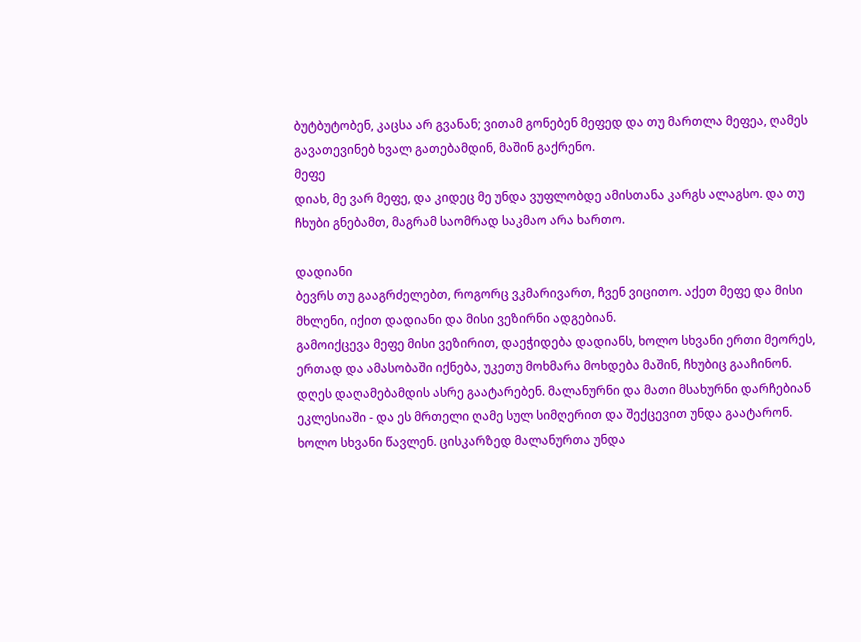ბუტბუტობენ, კაცსა არ გვანან; ვითამ გონებენ მეფედ და თუ მართლა მეფეა, ღამეს გავათევინებ ხვალ გათებამდინ, მაშინ გაქრენო.
მეფე
დიახ, მე ვარ მეფე, და კიდეც მე უნდა ვუფლობდე ამისთანა კარგს ალაგსო. და თუ ჩხუბი გნებამთ, მაგრამ საომრად საკმაო არა ხართო.

დადიანი
ბევრს თუ გააგრძელებთ, როგორც ვკმარივართ, ჩვენ ვიცითო. აქეთ მეფე და მისი მხლენი, იქით დადიანი და მისი ვეზირნი ადგებიან.
გამოიქცევა მეფე მისი ვეზირით, დაეჭიდება დადიანს, ხოლო სხვანი ერთი მეორეს, ერთად და ამასობაში იქნება, უკეთუ მოხმარა მოხდება მაშინ, ჩხუბიც გააჩინონ. დღეს დაღამებამდის ასრე გაატარებენ. მალანურნი და მათი მსახურნი დარჩებიან ეკლესიაში - და ეს მრთელი ღამე სულ სიმღერით და შექცევით უნდა გაატარონ. ხოლო სხვანი წავლენ. ცისკარზედ მალანურთა უნდა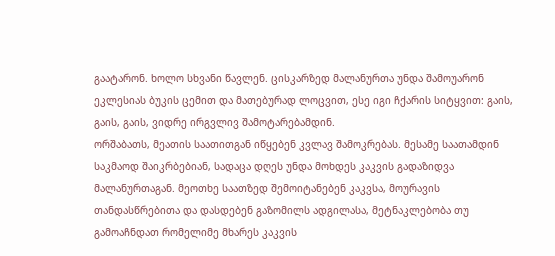გაატარონ. ხოლო სხვანი წავლენ. ცისკარზედ მალანურთა უნდა შამოუარონ ეკლესიას ბუკის ცემით და მათებურად ლოცვით, ესე იგი ჩქარის სიტყვით: გაის, გაის, გაის, ვიდრე ირგვლივ შამოტარებამდინ.
ორშაბათს, მეათის საათითგან იწყებენ კვლავ შამოკრებას. მესამე საათამდინ საკმაოდ შაიკრბებიან, სადაცა დღეს უნდა მოხდეს კაკვის გადაზიდვა მალანურთაგან. მეოთხე საათზედ შემოიტანებენ კაკვსა, მოურავის თანდასწრებითა და დასდებენ გაზომილს ადგილასა, მეტნაკლებობა თუ გამოაჩნდათ რომელიმე მხარეს კაკვის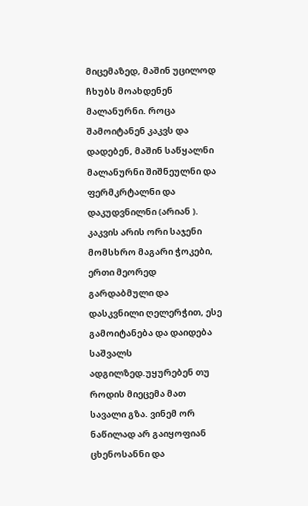მიცემაზედ, მაშინ უცილოდ ჩხუბს მოახდენენ მალანურნი. როცა შამოიტანენ კაკვს და დადებენ, მაშინ საწყალნი მალანურნი შიშნეულნი და ფერმკრტალნი და დაკუდვნილნი (არიან ).
კაკვის არის ორი საჯენი მომსხრო მაგარი ჭოკები, ერთი მეორედ გარდაბმული და დასკვნილი ღელერჭით, ესე გამოიტანება და დაიდება საშვალს ადგილზედ.უყურებენ თუ  როდის მიეცემა მათ  სავალი გზა. ვინემ ორ ნაწილად არ გაიყოფიან ცხენოსანნი და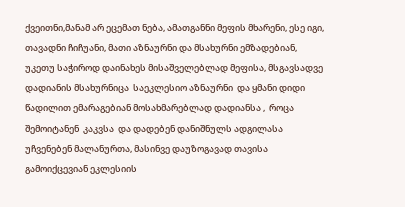ქვეითნი,მანამ არ ეცემათ ნება, ამათგანნი მეფის მხარენი, ესე იგი, თავადნი ჩიჩუანი, მათი აზნაურნი და მსახურნი ემზადებიან, უკეთუ საჭიროდ დაინახეს მისაშველებლად მეფისა, მსგავსადვე დადიანის მსახურნიცა  საეკლესიო აზნაურნი  და ყმანი დიდი წადილით ემარაგებიან მოსახმარებლად დადიანსა ,  როცა  შემოიტანენ  კაკვსა  და დადებენ დანიშნულს ადგილასა  უჩვენებენ მალანურთა, მასინვე დაუზოგავად თავისა გამოიქცევიან ეკლესიის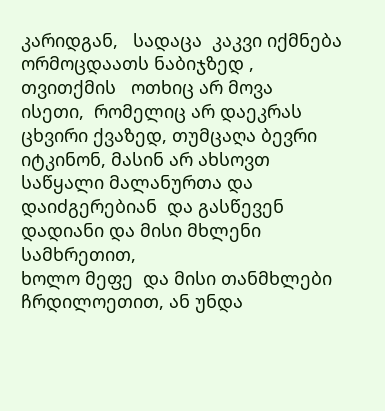კარიდგან,   სადაცა  კაკვი იქმნება ორმოცდაათს ნაბიჯზედ ,   თვითქმის   ოთხიც არ მოვა  ისეთი,  რომელიც არ დაეკრას ცხვირი ქვაზედ, თუმცაღა ბევრი იტკინონ, მასინ არ ახსოვთ  საწყალი მალანურთა და დაიძგერებიან  და გასწევენ  დადიანი და მისი მხლენი სამხრეთით,
ხოლო მეფე  და მისი თანმხლები ჩრდილოეთით, ან უნდა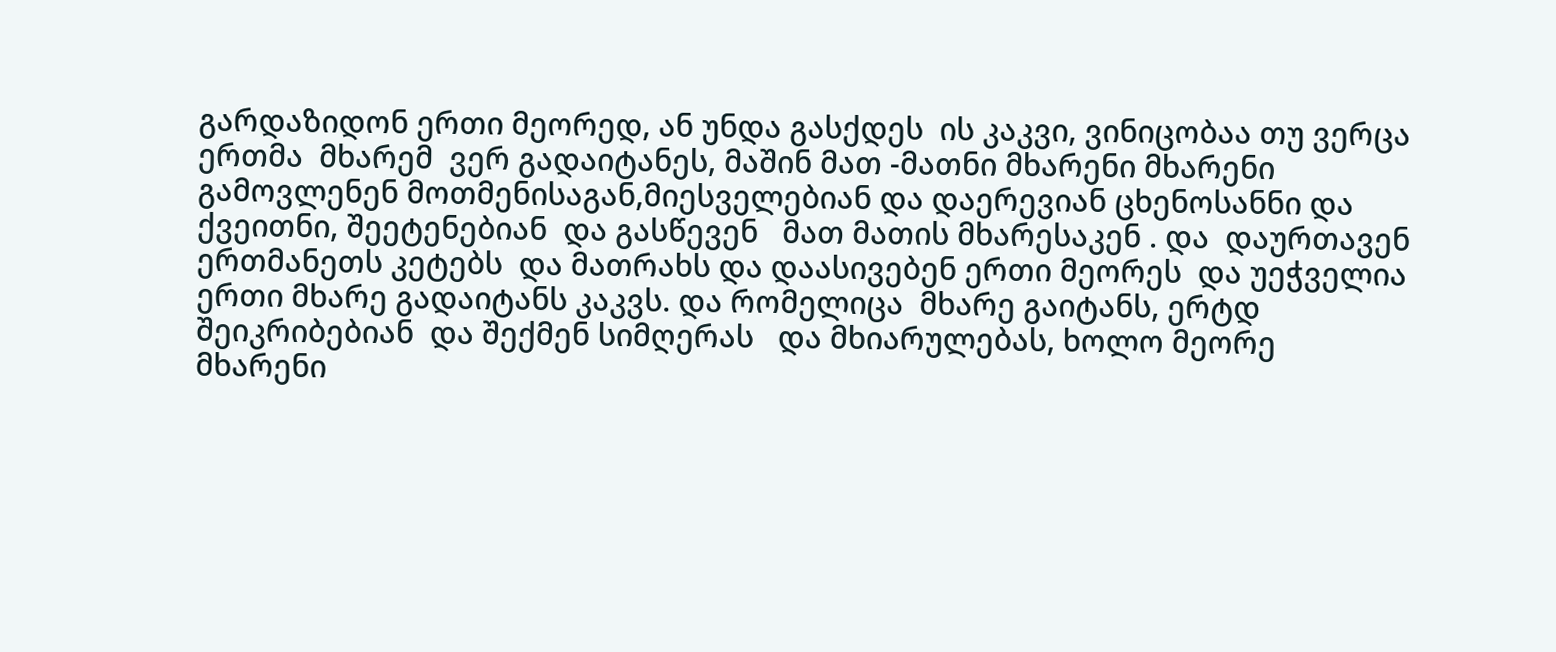გარდაზიდონ ერთი მეორედ, ან უნდა გასქდეს  ის კაკვი, ვინიცობაა თუ ვერცა ერთმა  მხარემ  ვერ გადაიტანეს, მაშინ მათ -მათნი მხარენი მხარენი გამოვლენენ მოთმენისაგან,მიესველებიან და დაერევიან ცხენოსანნი და ქვეითნი, შეეტენებიან  და გასწევენ   მათ მათის მხარესაკენ . და  დაურთავენ ერთმანეთს კეტებს  და მათრახს და დაასივებენ ერთი მეორეს  და უეჭველია  ერთი მხარე გადაიტანს კაკვს. და რომელიცა  მხარე გაიტანს, ერტდ შეიკრიბებიან  და შექმენ სიმღერას   და მხიარულებას, ხოლო მეორე მხარენი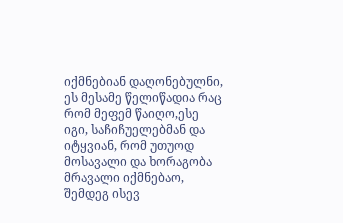იქმნებიან დაღონებულნი, ეს მესამე წელიწადია რაც რომ მეფემ წაიღო,ესე იგი, საჩიჩუელებმან და იტყვიან, რომ უთუოდ   მოსავალი და ხორაგობა მრავალი იქმნებაო, შემდეგ ისევ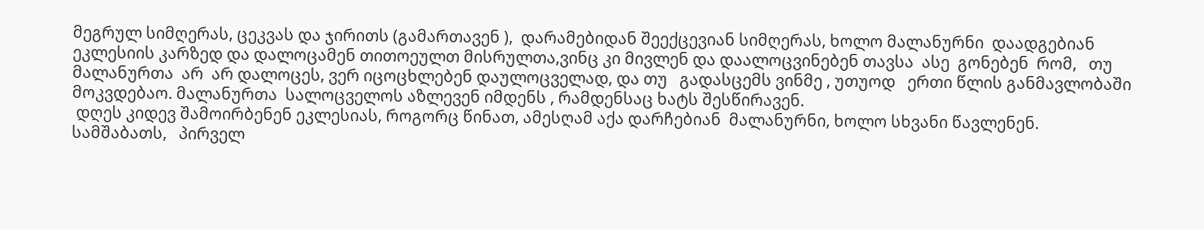მეგრულ სიმღერას, ცეკვას და ჯირითს (გამართავენ ),  დარამებიდან შეექცევიან სიმღერას, ხოლო მალანურნი  დაადგებიან ეკლესიის კარზედ და დალოცამენ თითოეულთ მისრულთა,ვინც კი მივლენ და დაალოცვინებენ თავსა  ასე  გონებენ  რომ,   თუ  მალანურთა  არ  არ დალოცეს, ვერ იცოცხლებენ დაულოცველად, და თუ   გადასცემს ვინმე , უთუოდ   ერთი წლის განმავლობაში მოკვდებაო. მალანურთა  სალოცველოს აზლევენ იმდენს , რამდენსაც ხატს შესწირავენ.
 დღეს კიდევ შამოირბენენ ეკლესიას, როგორც წინათ, ამესღამ აქა დარჩებიან  მალანურნი, ხოლო სხვანი წავლენენ.
სამშაბათს,   პირველ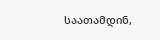საათამდინ,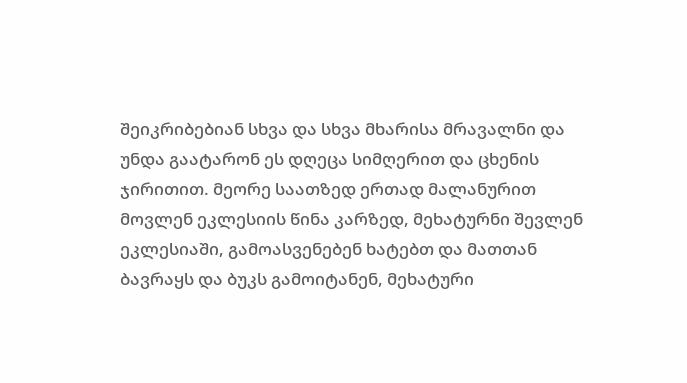შეიკრიბებიან სხვა და სხვა მხარისა მრავალნი და უნდა გაატარონ ეს დღეცა სიმღერით და ცხენის ჯირითით. მეორე საათზედ ერთად მალანურით მოვლენ ეკლესიის წინა კარზედ, მეხატურნი შევლენ ეკლესიაში, გამოასვენებენ ხატებთ და მათთან ბავრაყს და ბუკს გამოიტანენ, მეხატური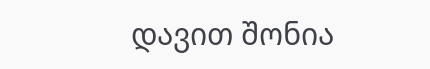დავით შონია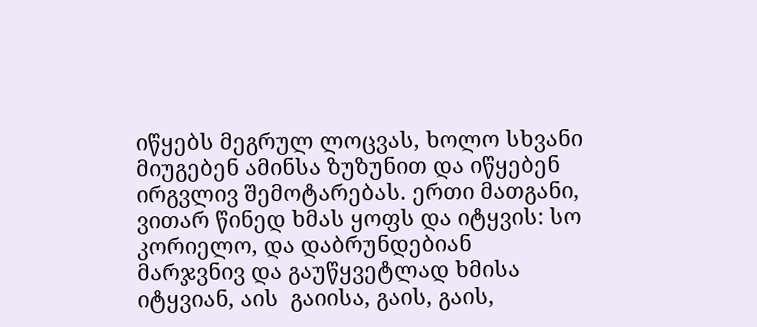იწყებს მეგრულ ლოცვას, ხოლო სხვანი მიუგებენ ამინსა ზუზუნით და იწყებენ ირგვლივ შემოტარებას. ერთი მათგანი, ვითარ წინედ ხმას ყოფს და იტყვის: სო კორიელო, და დაბრუნდებიან მარჯვნივ და გაუწყვეტლად ხმისა იტყვიან, აის  გაიისა, გაის, გაის,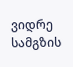ვიდრე სამგზის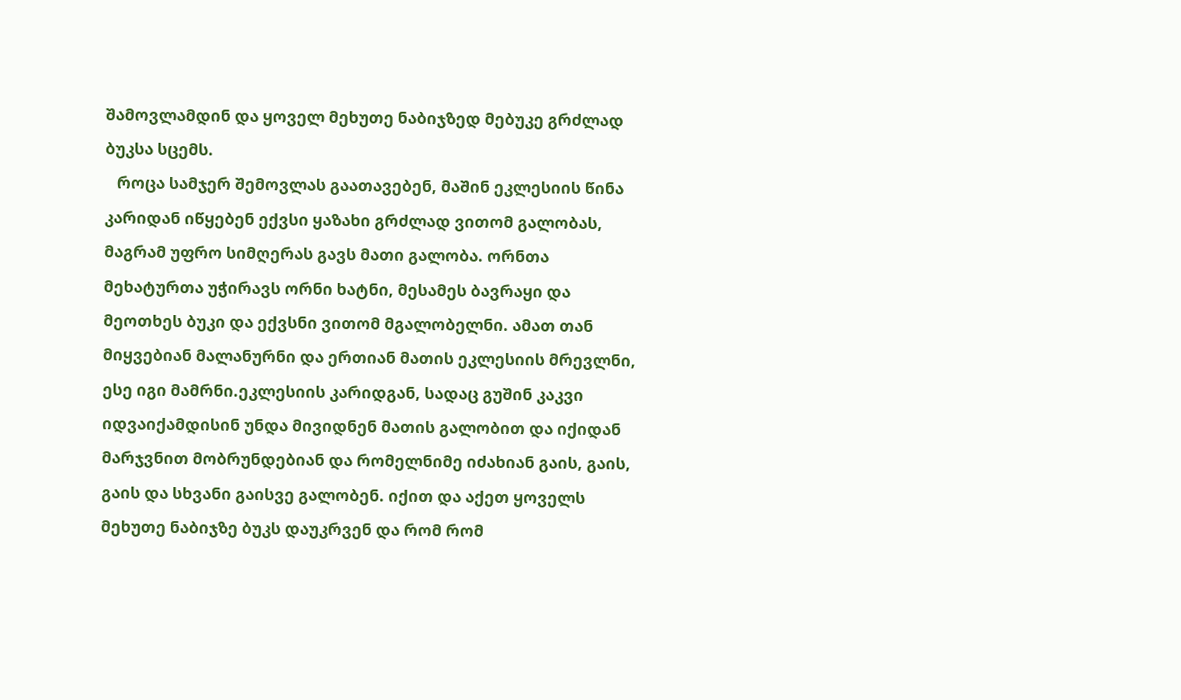შამოვლამდინ და ყოველ მეხუთე ნაბიჯზედ მებუკე გრძლად ბუკსა სცემს.
   როცა სამჯერ შემოვლას გაათავებენ, მაშინ ეკლესიის წინა კარიდან იწყებენ ექვსი ყაზახი გრძლად ვითომ გალობას, მაგრამ უფრო სიმღერას გავს მათი გალობა. ორნთა მეხატურთა უჭირავს ორნი ხატნი, მესამეს ბავრაყი და მეოთხეს ბუკი და ექვსნი ვითომ მგალობელნი. ამათ თან მიყვებიან მალანურნი და ერთიან მათის ეკლესიის მრევლნი, ესე იგი მამრნი.ეკლესიის კარიდგან, სადაც გუშინ კაკვი იდვაიქამდისინ უნდა მივიდნენ მათის გალობით და იქიდან მარჯვნით მობრუნდებიან და რომელნიმე იძახიან გაის, გაის, გაის და სხვანი გაისვე გალობენ. იქით და აქეთ ყოველს მეხუთე ნაბიჯზე ბუკს დაუკრვენ და რომ რომ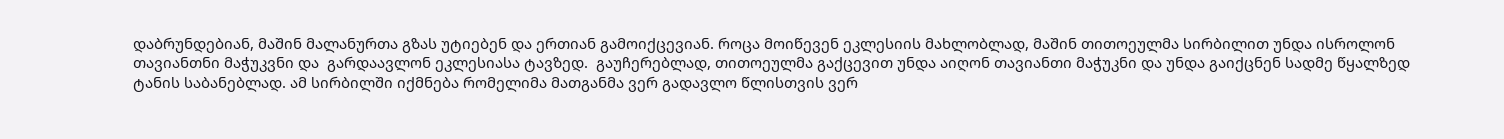დაბრუნდებიან, მაშინ მალანურთა გზას უტიებენ და ერთიან გამოიქცევიან. როცა მოიწევენ ეკლესიის მახლობლად, მაშინ თითოეულმა სირბილით უნდა ისროლონ თავიანთნი მაჭუკვნი და  გარდაავლონ ეკლესიასა ტავზედ.  გაუჩერებლად, თითოეულმა გაქცევით უნდა აიღონ თავიანთი მაჭუკნი და უნდა გაიქცნენ სადმე წყალზედ ტანის საბანებლად. ამ სირბილში იქმნება რომელიმა მათგანმა ვერ გადავლო წლისთვის ვერ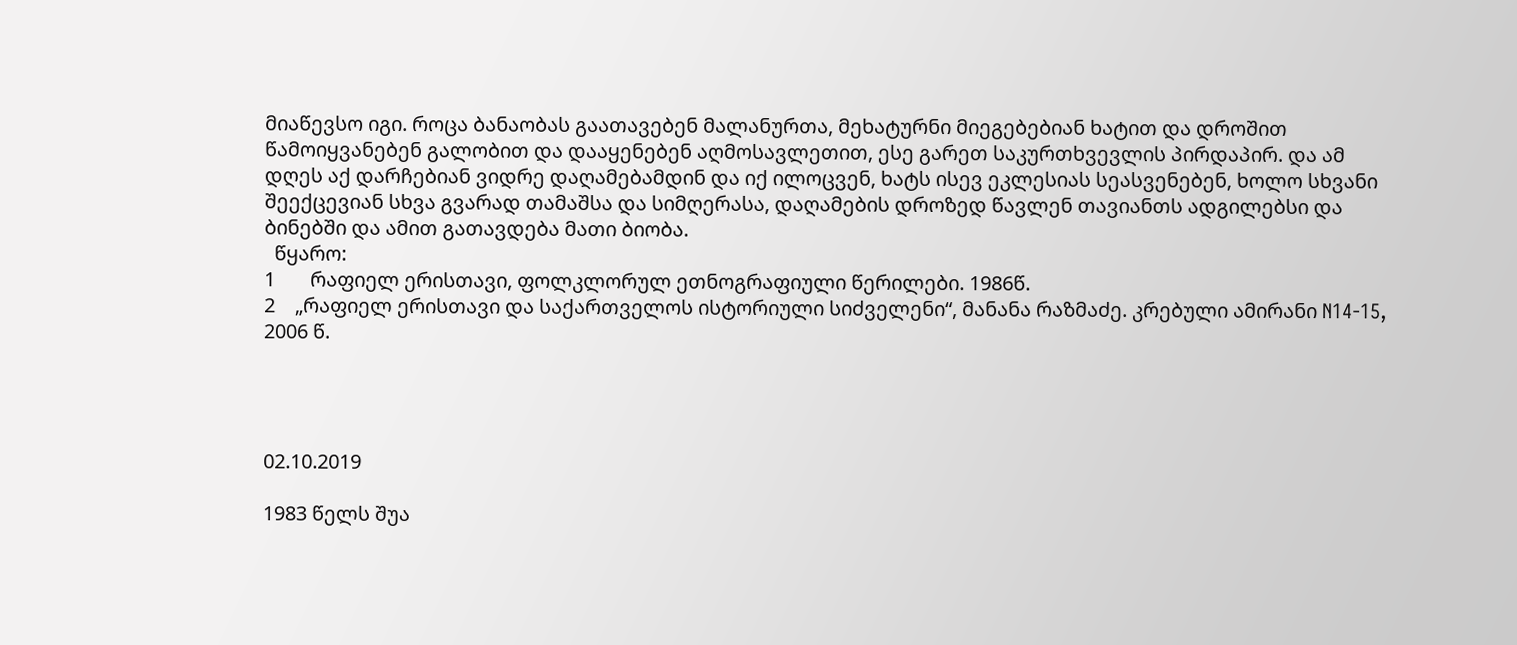მიაწევსო იგი. როცა ბანაობას გაათავებენ მალანურთა, მეხატურნი მიეგებებიან ხატით და დროშით წამოიყვანებენ გალობით და დააყენებენ აღმოსავლეთით, ესე გარეთ საკურთხვევლის პირდაპირ. და ამ დღეს აქ დარჩებიან ვიდრე დაღამებამდინ და იქ ილოცვენ, ხატს ისევ ეკლესიას სეასვენებენ, ხოლო სხვანი შეექცევიან სხვა გვარად თამაშსა და სიმღერასა, დაღამების დროზედ წავლენ თავიანთს ადგილებსი და ბინებში და ამით გათავდება მათი ბიობა.
  წყარო:
1       რაფიელ ერისთავი, ფოლკლორულ ეთნოგრაფიული წერილები. 1986წ.
2    „რაფიელ ერისთავი და საქართველოს ისტორიული სიძველენი“, მანანა რაზმაძე. კრებული ამირანი N14-15, 2006 წ.




02.10.2019

1983 წელს შუა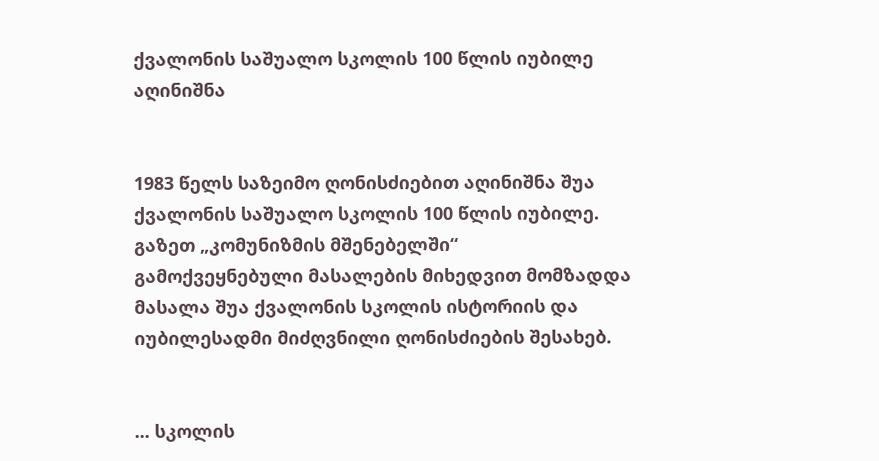ქვალონის საშუალო სკოლის 100 წლის იუბილე აღინიშნა


1983 წელს საზეიმო ღონისძიებით აღინიშნა შუა ქვალონის საშუალო სკოლის 100 წლის იუბილე.
გაზეთ „კომუნიზმის მშენებელში“ გამოქვეყნებული მასალების მიხედვით მომზადდა მასალა შუა ქვალონის სკოლის ისტორიის და იუბილესადმი მიძღვნილი ღონისძიების შესახებ.


... სკოლის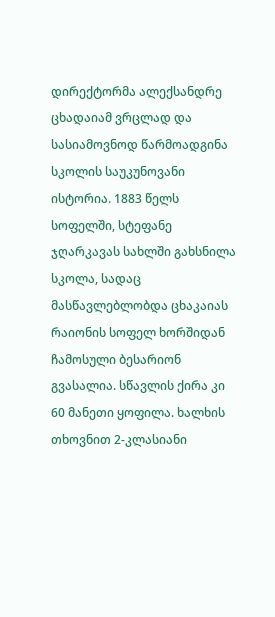დირექტორმა ალექსანდრე ცხადაიამ ვრცლად და სასიამოვნოდ წარმოადგინა სკოლის საუკუნოვანი ისტორია. 1883 წელს სოფელში, სტეფანე ჯღარკავას სახლში გახსნილა სკოლა, სადაც მასწავლებლობდა ცხაკაიას რაიონის სოფელ ხორშიდან ჩამოსული ბესარიონ გვასალია. სწავლის ქირა კი 60 მანეთი ყოფილა. ხალხის თხოვნით 2-კლასიანი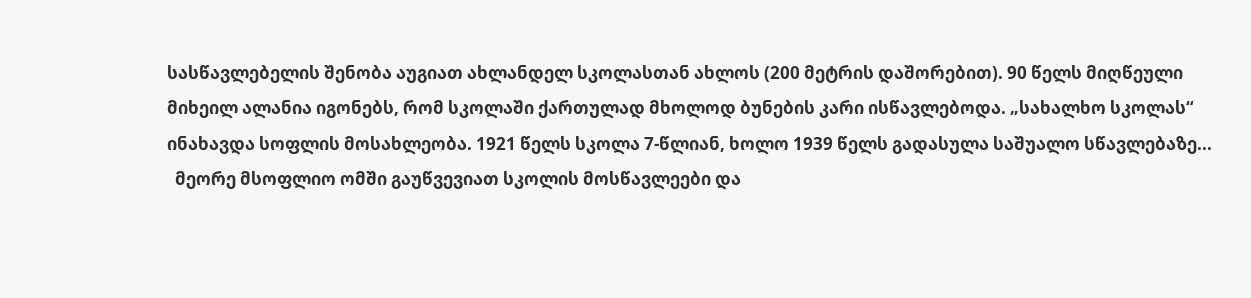სასწავლებელის შენობა აუგიათ ახლანდელ სკოლასთან ახლოს (200 მეტრის დაშორებით). 90 წელს მიღწეული მიხეილ ალანია იგონებს, რომ სკოლაში ქართულად მხოლოდ ბუნების კარი ისწავლებოდა. „სახალხო სკოლას“ ინახავდა სოფლის მოსახლეობა. 1921 წელს სკოლა 7-წლიან, ხოლო 1939 წელს გადასულა საშუალო სწავლებაზე...
  მეორე მსოფლიო ომში გაუწვევიათ სკოლის მოსწავლეები და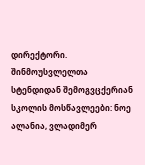დირექტორი. შინმოუსვლელთა სტენდიდან შემოგვცქერიან სკოლის მოსწავლეები: ნოე ალანია, ვლადიმერ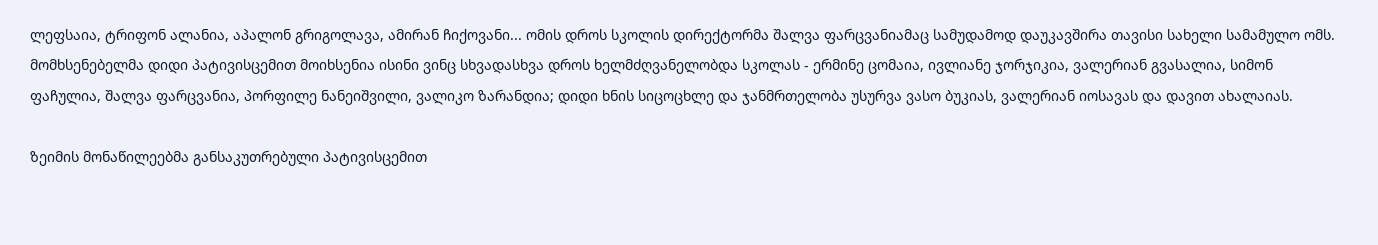ლეფსაია, ტრიფონ ალანია, აპალონ გრიგოლავა, ამირან ჩიქოვანი... ომის დროს სკოლის დირექტორმა შალვა ფარცვანიამაც სამუდამოდ დაუკავშირა თავისი სახელი სამამულო ომს.
მომხსენებელმა დიდი პატივისცემით მოიხსენია ისინი ვინც სხვადასხვა დროს ხელმძღვანელობდა სკოლას - ერმინე ცომაია, ივლიანე ჯორჯიკია, ვალერიან გვასალია, სიმონ ფაჩულია, შალვა ფარცვანია, პორფილე ნანეიშვილი, ვალიკო ზარანდია; დიდი ხნის სიცოცხლე და ჯანმრთელობა უსურვა ვასო ბუკიას, ვალერიან იოსავას და დავით ახალაიას.

ზეიმის მონაწილეებმა განსაკუთრებული პატივისცემით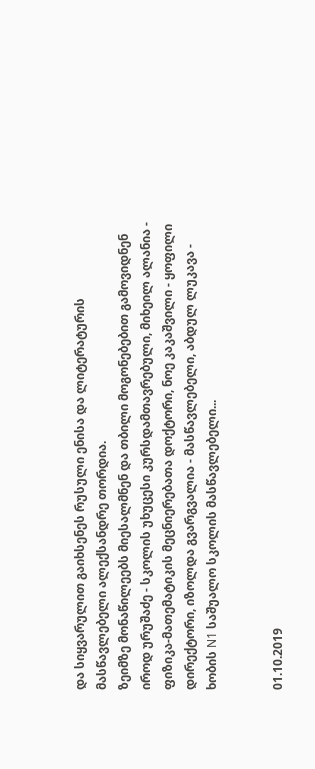და სიყვარულით გაიხსენეს რუსული ენისა და ლიტერატურის მასწავლებელი ალექსანდრე თორდია.
ზეიმზე მონაწილეებს მიესალმნენ და თბილი მოგონებებით გამოვიდნენ იროდ ურუშაძე - სკოლის უხუცესი კურსდამთავრებული, მიხეილ ალანია - ფიზიკა-მათემატიკის მეცნიერებათა დოქტორი, ნოე კაკაშვილი - ყოფილი დირექტორი, იზოლდა გვარგვალია - მასწავლებელი, აბდულ ლუკავა - ხობის N1 საშუალო სკოლის მასწავლებელი...


01.10.2019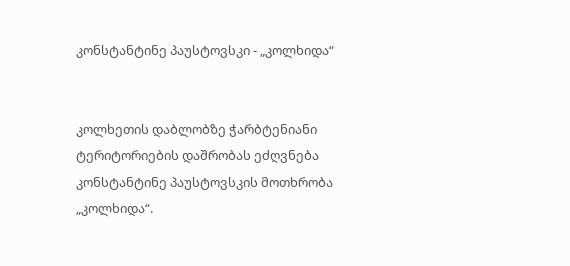კონსტანტინე პაუსტოვსკი - „კოლხიდა“


კოლხეთის დაბლობზე ჭარბტენიანი ტერიტორიების დაშრობას ეძღვნება კონსტანტინე პაუსტოვსკის მოთხრობა „კოლხიდა“.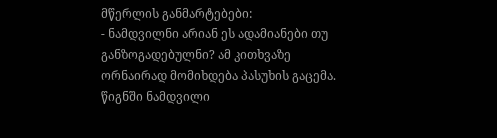მწერლის განმარტებები:
- ნამდვილნი არიან ეს ადამიანები თუ განზოგადებულნი? ამ კითხვაზე ორნაირად მომიხდება პასუხის გაცემა. წიგნში ნამდვილი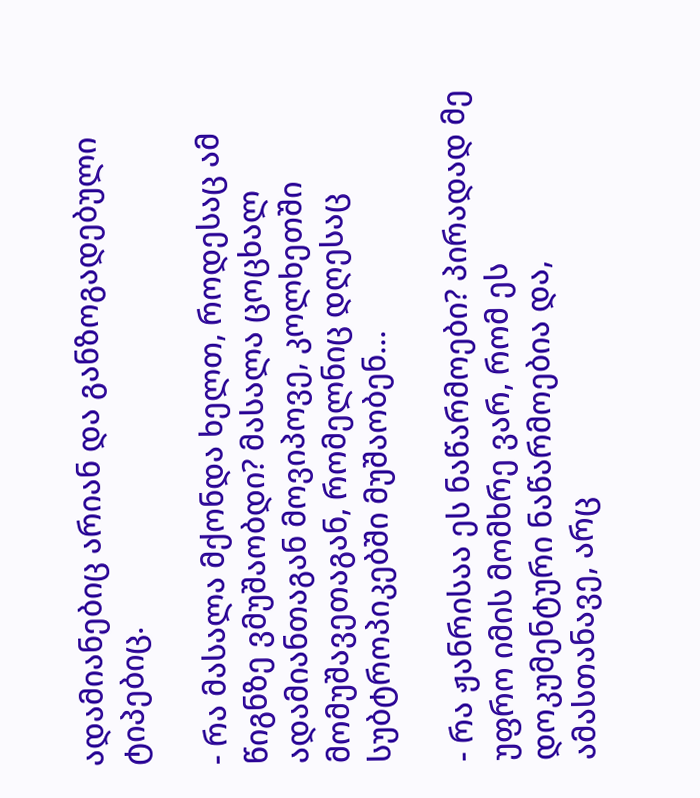ადამიანებიც არიან და განზოგადებული ტიპებიც.

- რა მასალა მქონდა ხელთ, როდესაც ამ წიგნზე ვმუშაობდი? მასალა ცოცხალ ადამიანთაგან მოვიპოვე, კოლხეთში მომუშავეთაგან, რომელნიც დღესაც სუბტროპიკებში მუშაობენ...

- რა ჟანრისაა ეს ნაწარმოები? პირადად მე უფრო იმის მომხრე ვარ, რომ ეს დოკუმენტური ნაწარმოებია და, ამასთანავე, არც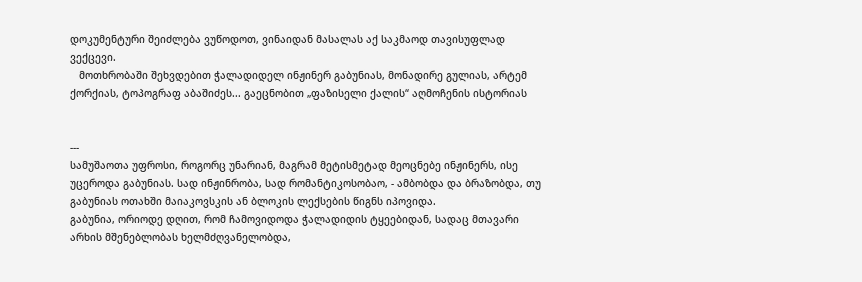დოკუმენტური შეიძლება ვუწოდოთ, ვინაიდან მასალას აქ საკმაოდ თავისუფლად ვექცევი.
   მოთხრობაში შეხვდებით ჭალადიდელ ინჟინერ გაბუნიას, მონადირე გულიას, არტემ ქორქიას, ტოპოგრაფ აბაშიძეს... გაეცნობით „ფაზისელი ქალის“ აღმოჩენის ისტორიას


---
სამუშაოთა უფროსი, როგორც უნარიან, მაგრამ მეტისმეტად მეოცნებე ინჟინერს, ისე უცეროდა გაბუნიას. სად ინჟინრობა, სად რომანტიკოსობაო, - ამბობდა და ბრაზობდა, თუ გაბუნიას ოთახში მაიაკოვსკის ან ბლოკის ლექსების წიგნს იპოვიდა.
გაბუნია, ორიოდე დღით, რომ ჩამოვიდოდა ჭალადიდის ტყეებიდან, სადაც მთავარი არხის მშენებლობას ხელმძღვანელობდა,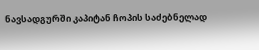ნავსადგურში კაპიტან ჩოპის საძებნელად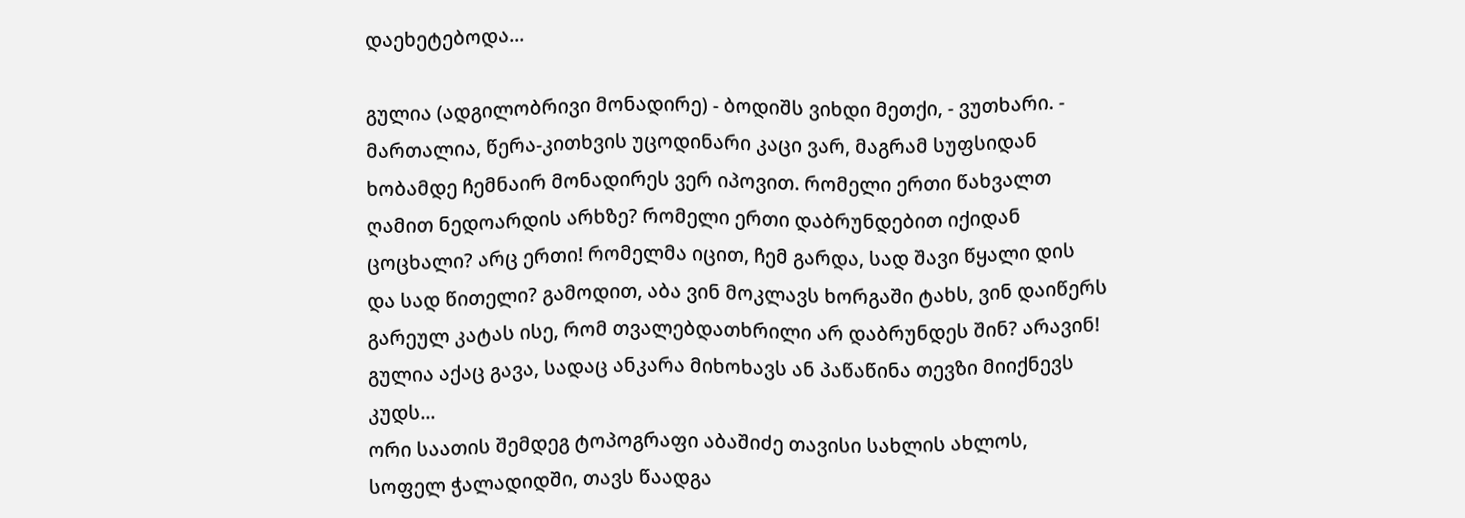დაეხეტებოდა...

გულია (ადგილობრივი მონადირე) - ბოდიშს ვიხდი მეთქი, - ვუთხარი. - მართალია, წერა-კითხვის უცოდინარი კაცი ვარ, მაგრამ სუფსიდან ხობამდე ჩემნაირ მონადირეს ვერ იპოვით. რომელი ერთი წახვალთ ღამით ნედოარდის არხზე? რომელი ერთი დაბრუნდებით იქიდან ცოცხალი? არც ერთი! რომელმა იცით, ჩემ გარდა, სად შავი წყალი დის და სად წითელი? გამოდით, აბა ვინ მოკლავს ხორგაში ტახს, ვინ დაიწერს გარეულ კატას ისე, რომ თვალებდათხრილი არ დაბრუნდეს შინ? არავინ! გულია აქაც გავა, სადაც ანკარა მიხოხავს ან პაწაწინა თევზი მიიქნევს კუდს...
ორი საათის შემდეგ ტოპოგრაფი აბაშიძე თავისი სახლის ახლოს, სოფელ ჭალადიდში, თავს წაადგა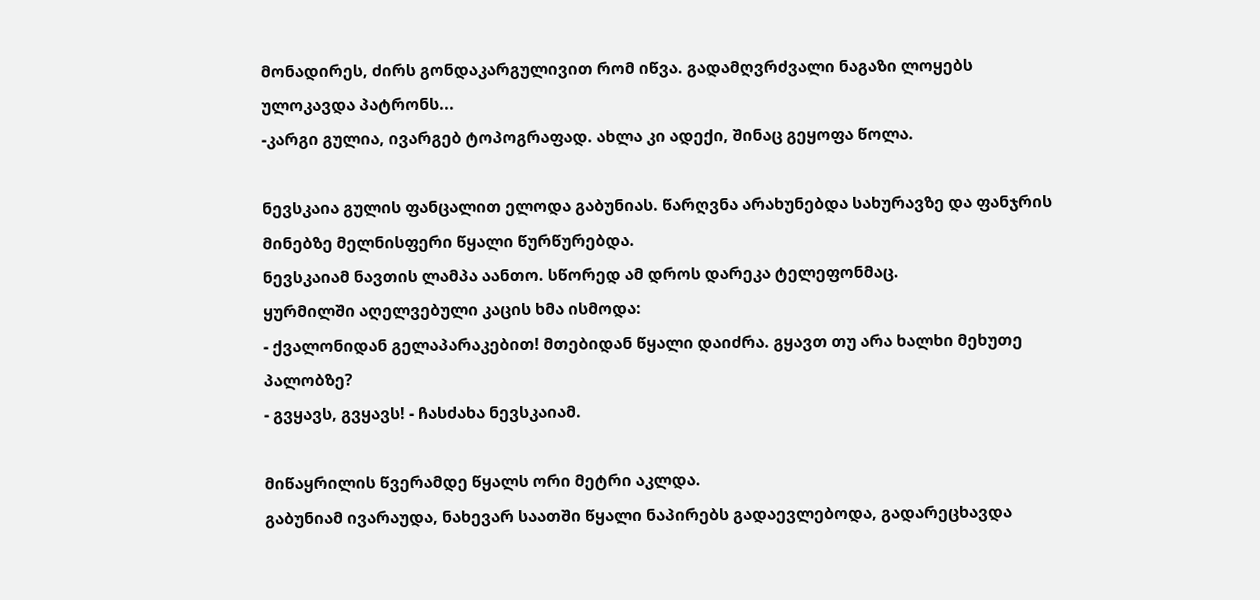მონადირეს, ძირს გონდაკარგულივით რომ იწვა. გადამღვრძვალი ნაგაზი ლოყებს ულოკავდა პატრონს...
-კარგი გულია, ივარგებ ტოპოგრაფად. ახლა კი ადექი, შინაც გეყოფა წოლა.

ნევსკაია გულის ფანცალით ელოდა გაბუნიას. წარღვნა არახუნებდა სახურავზე და ფანჯრის მინებზე მელნისფერი წყალი წურწურებდა.
ნევსკაიამ ნავთის ლამპა აანთო. სწორედ ამ დროს დარეკა ტელეფონმაც.
ყურმილში აღელვებული კაცის ხმა ისმოდა:
- ქვალონიდან გელაპარაკებით! მთებიდან წყალი დაიძრა. გყავთ თუ არა ხალხი მეხუთე პალობზე?
- გვყავს, გვყავს! - ჩასძახა ნევსკაიამ.

მიწაყრილის წვერამდე წყალს ორი მეტრი აკლდა.
გაბუნიამ ივარაუდა, ნახევარ საათში წყალი ნაპირებს გადაევლებოდა, გადარეცხავდა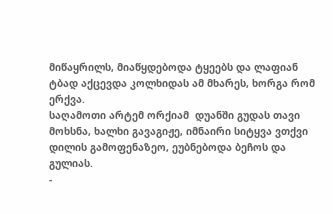მიწაყრილს, მიაწყდებოდა ტყეებს და ლაფიან ტბად აქცევდა კოლხიდას ამ მხარეს, ხორგა რომ ერქვა.
საღამოთი არტემ ორქიამ  დუანში გუდას თავი მოხსნა, ხალხი გავაგიჟე, იმნაირი სიტყვა ვთქვი დილის გამოფენაზეო, ეუბნებოდა ბეჩოს და გულიას.
-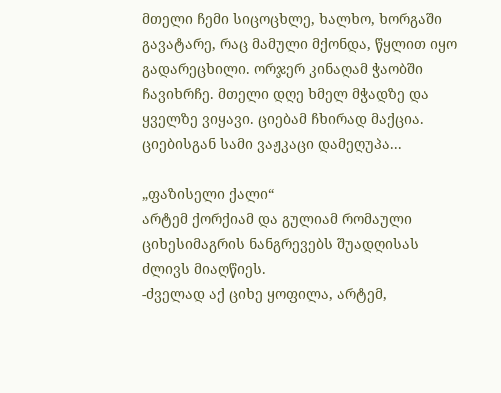მთელი ჩემი სიცოცხლე, ხალხო, ხორგაში გავატარე, რაც მამული მქონდა, წყლით იყო გადარეცხილი. ორჯერ კინაღამ ჭაობში ჩავიხრჩე. მთელი დღე ხმელ მჭადზე და ყველზე ვიყავი. ციებამ ჩხირად მაქცია. ციებისგან სამი ვაჟკაცი დამეღუპა...

„ფაზისელი ქალი“
არტემ ქორქიამ და გულიამ რომაული ციხესიმაგრის ნანგრევებს შუადღისას ძლივს მიაღწიეს.
-ძველად აქ ციხე ყოფილა, არტემ,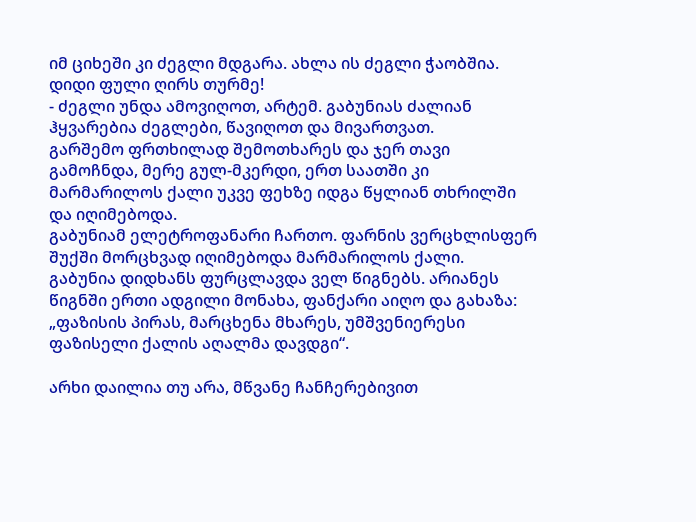იმ ციხეში კი ძეგლი მდგარა. ახლა ის ძეგლი ჭაობშია. დიდი ფული ღირს თურმე!
- ძეგლი უნდა ამოვიღოთ, არტემ. გაბუნიას ძალიან ჰყვარებია ძეგლები, წავიღოთ და მივართვათ.
გარშემო ფრთხილად შემოთხარეს და ჯერ თავი გამოჩნდა, მერე გულ-მკერდი, ერთ საათში კი მარმარილოს ქალი უკვე ფეხზე იდგა წყლიან თხრილში და იღიმებოდა.
გაბუნიამ ელეტროფანარი ჩართო. ფარნის ვერცხლისფერ შუქში მორცხვად იღიმებოდა მარმარილოს ქალი.
გაბუნია დიდხანს ფურცლავდა ველ წიგნებს. არიანეს წიგნში ერთი ადგილი მონახა, ფანქარი აიღო და გახაზა:
„ფაზისის პირას, მარცხენა მხარეს, უმშვენიერესი ფაზისელი ქალის აღალმა დავდგი“.

არხი დაილია თუ არა, მწვანე ჩანჩერებივით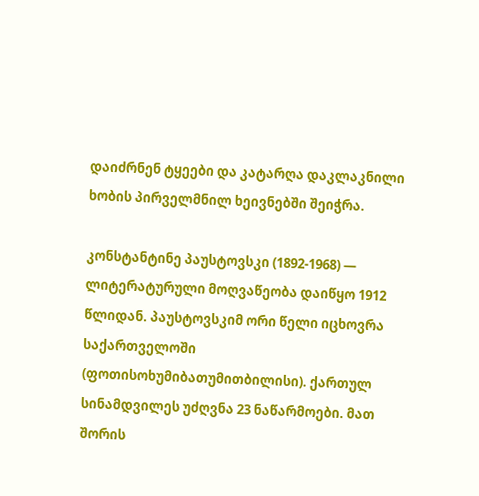დაიძრნენ ტყეები და კატარღა დაკლაკნილი ხობის პირველმნილ ხეივნებში შეიჭრა.

კონსტანტინე პაუსტოვსკი (1892-1968) — ლიტერატურული მოღვაწეობა დაიწყო 1912 წლიდან. პაუსტოვსკიმ ორი წელი იცხოვრა საქართველოში (ფოთისოხუმიბათუმითბილისი). ქართულ სინამდვილეს უძღვნა 23 ნაწარმოები. მათ შორის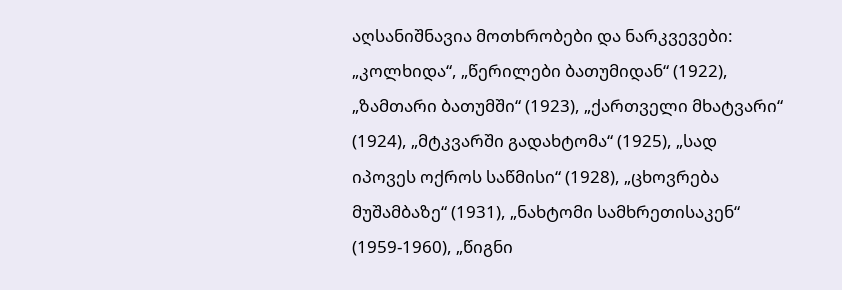აღსანიშნავია მოთხრობები და ნარკვევები: „კოლხიდა“, „წერილები ბათუმიდან“ (1922), „ზამთარი ბათუმში“ (1923), „ქართველი მხატვარი“ (1924), „მტკვარში გადახტომა“ (1925), „სად იპოვეს ოქროს საწმისი“ (1928), „ცხოვრება მუშამბაზე“ (1931), „ნახტომი სამხრეთისაკენ“ (1959-1960), „წიგნი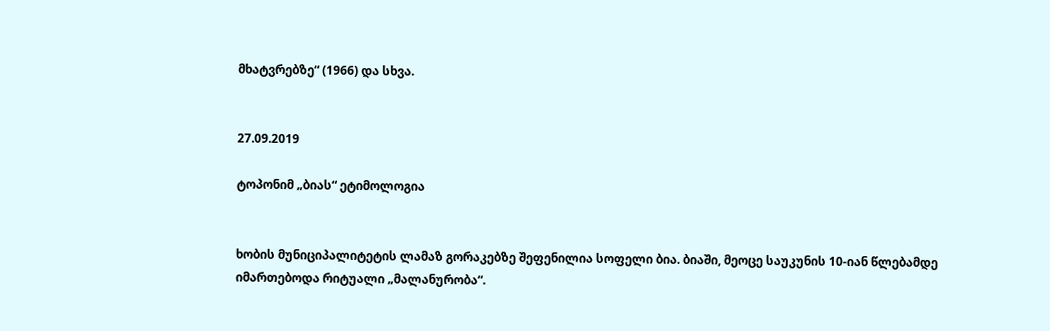მხატვრებზე“ (1966) და სხვა.


27.09.2019

ტოპონიმ „ბიას“ ეტიმოლოგია


ხობის მუნიციპალიტეტის ლამაზ გორაკებზე შეფენილია სოფელი ბია. ბიაში, მეოცე საუკუნის 10-იან წლებამდე იმართებოდა რიტუალი „მალანურობა“.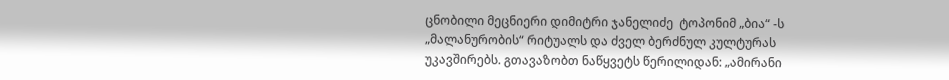ცნობილი მეცნიერი დიმიტრი ჯანელიძე  ტოპონიმ „ბია“ -ს „მალანურობის“ რიტუალს და ძველ ბერძნულ კულტურას უკავშირებს. გთავაზობთ ნაწყვეტს წერილიდან: „ამირანი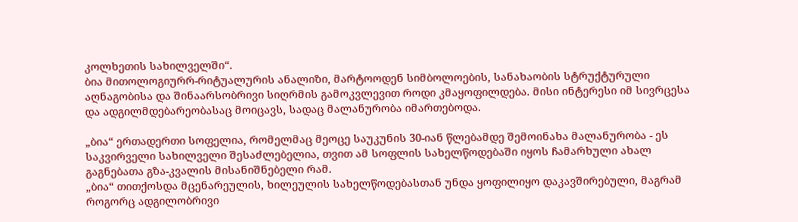კოლხეთის სახილველში“.
ბია მითოლოგიურრ-რიტუალურის ანალიზი, მარტოოდენ სიმბოლოების, სანახაობის სტრუქტურული აღნაგობისა და შინაარსობრივი სიღრმის გამოკვლევით როდი კმაყოფილდება. მისი ინტერესი იმ სივრცესა და ადგილმდებარეობასაც მოიცავს, სადაც მალანურობა იმართებოდა.

„ბია“ ერთადერთი სოფელია, რომელმაც მეოცე საუკუნის 30-იან წლებამდე შემოინახა მალანურობა - ეს საკვირველი სახილველი შესაძლებელია, თვით ამ სოფლის სახელწოდებაში იყოს ჩამარხული ახალ გაგნებათა გზა-კვალის მისანიშნებელი რამ.
„ბია“ თითქოსდა მცენარეულის, ხილეულის სახელწოდებასთან უნდა ყოფილიყო დაკავშირებული, მაგრამ როგორც ადგილობრივი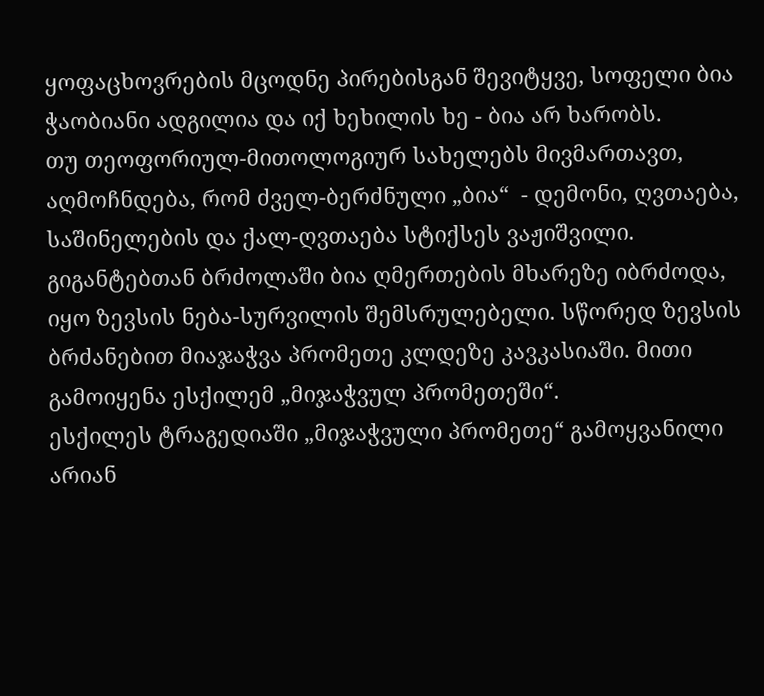ყოფაცხოვრების მცოდნე პირებისგან შევიტყვე, სოფელი ბია ჭაობიანი ადგილია და იქ ხეხილის ხე - ბია არ ხარობს.
თუ თეოფორიულ-მითოლოგიურ სახელებს მივმართავთ, აღმოჩნდება, რომ ძველ-ბერძნული „ბია“  - დემონი, ღვთაება, საშინელების და ქალ-ღვთაება სტიქსეს ვაჟიშვილი. გიგანტებთან ბრძოლაში ბია ღმერთების მხარეზე იბრძოდა, იყო ზევსის ნება-სურვილის შემსრულებელი. სწორედ ზევსის ბრძანებით მიაჯაჭვა პრომეთე კლდეზე კავკასიაში. მითი გამოიყენა ესქილემ „მიჯაჭვულ პრომეთეში“.
ესქილეს ტრაგედიაში „მიჯაჭვული პრომეთე“ გამოყვანილი არიან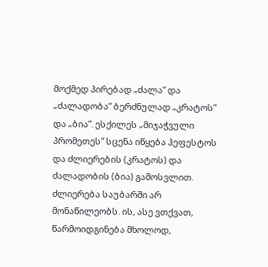მოქმედ პირებად „ძალა“ და „ძალადობა“ ბერძნულად „კრატოს“ და „ბია“. ესქილეს „მიჯაჭვული პრომეთეს“ სცენა იწყება ჰეფესტოს და ძლიერების (კრატოს) და ძალადობის (ბია) გამოსვლით. ძლიერება საუბარში არ მონაწილეობს. ის, ასე ვთქვათ, წარმოიდგინება მხოლოდ,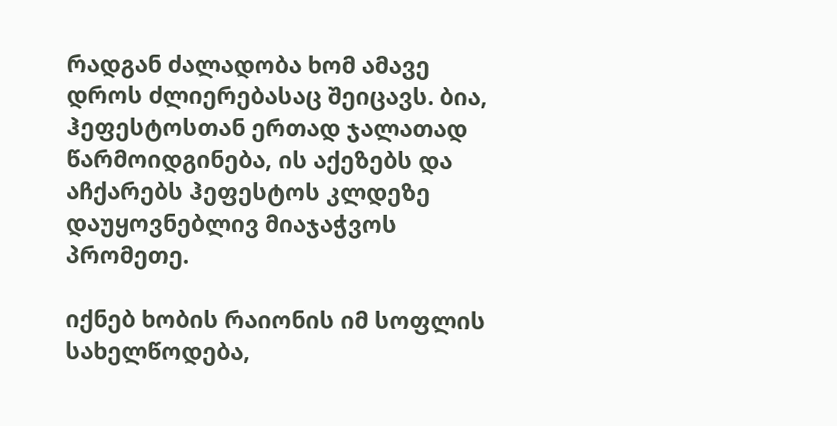რადგან ძალადობა ხომ ამავე დროს ძლიერებასაც შეიცავს. ბია, ჰეფესტოსთან ერთად ჯალათად წარმოიდგინება, ის აქეზებს და აჩქარებს ჰეფესტოს კლდეზე დაუყოვნებლივ მიაჯაჭვოს პრომეთე.

იქნებ ხობის რაიონის იმ სოფლის სახელწოდება,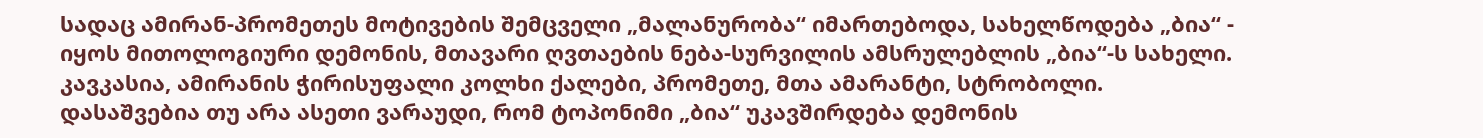სადაც ამირან-პრომეთეს მოტივების შემცველი „მალანურობა“ იმართებოდა, სახელწოდება „ბია“ - იყოს მითოლოგიური დემონის, მთავარი ღვთაების ნება-სურვილის ამსრულებლის „ბია“-ს სახელი. კავკასია, ამირანის ჭირისუფალი კოლხი ქალები, პრომეთე, მთა ამარანტი, სტრობოლი.
დასაშვებია თუ არა ასეთი ვარაუდი, რომ ტოპონიმი „ბია“ უკავშირდება დემონის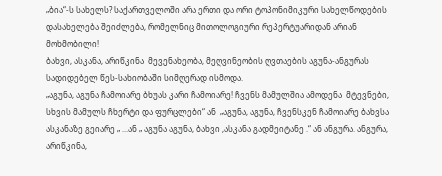„ბია“-ს სახელს? საქართველოში არა ერთი და ორი ტოპონიმიკური სახელწოდების დასახელება შეიძლება, რომელნიც მითოლოგიური რეპერტუარიდან არიან მოხმობილი!
ბახვი, ასკანა, არიწკინა  მევენახეობა, მეღვინეობის ღვთაების აგუნა-ანგურას სადიდებელ წეს-სახიობაში სიმღერად ისმოდა.
„აგუნა, აგუნა ჩამოიარე ბხუას კარი ჩამოიარე! ჩვენს მამულშია ამოდენა  მტევნები, სხვის მამულს ჩხერტი და ფურცლები“ ან  „აგუნა, აგუნა, ჩვენსკენ ჩამოიარე ბახვსა ასკანაზე გეიარე „ ...ან „ აგუნა აგუნა, ბახვი ,ასკანა გადმეიტანე .“ ან ანგურა. ანგურა, არიწკინა,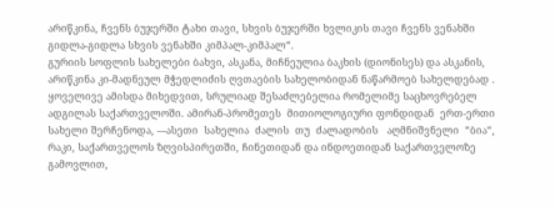არიწკინა, ჩვენს ბუჯერში ტახი თავი, სხვის ბუჯერში ხვლიკის თავი ჩვენს ვენახში გიდლა-გიდლა სხვის ვენახში კიმპალ-კიმპალ“.
გურიის სოფლის სახელები ბახვი, ასკანა, მიჩნეულია ბაკხის (დიონისეს) და ასკანის, არიწკინა კი-მადნეულ მჭედლიძის ღვთაების სახელობიდან ნაწარმოებ სახელდებად .
ყოველივე ამისდა მიხედვით, სრულიად შესაძლებელია რომელიმე საცხოვრებელ ადგილას საქართველოში. ამირან-პრომეთეს  მითიოლოგიური ფონდიდან  ერთ-ერთი  სახელი შერჩენოდა, ---ასეთი  სახელია  ძალის  თუ  ძალადობის   აღმნიშვნელი  “ბია“, რაკი, საქართველოს ზღვისპირეთში, ჩინეთიდან და ინდოეთიდან საქართველოზე გამოვლით,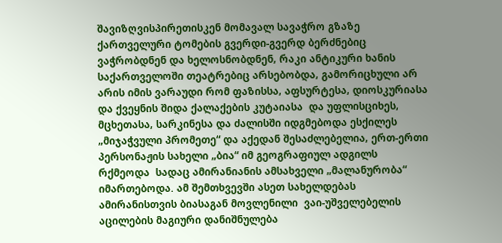შავიზღვისპირეთისკენ მომავალ სავაჭრო გზაზე  ქართველური ტომების გვერდი-გვერდ ბერძნებიც ვაჭრობდნენ და ხელოსნობდნენ, რაკი ანტიკური ხანის საქართველოში თეატრებიც არსებობდა, გამორიცხული არ არის იმის ვარაუდი რომ ფაზისსა, აფსურტესა, დიოსკურიასა და ქვეყნის შიდა ქალაქების კუტაიასა  და უფლისციხეს, მცხეთასა, სარკინესა და ძალისში იდგმებოდა ესქილეს „მიჯაჭვული პრომეთე“ და აქედან შესაძლებელია, ერთ-ერთი პერსონაჟის სახელი „ბია“ იმ გეოგრაფიულ ადგილს რქმეოდა  სადაც ამირანიანის ამსახველი „მალანურობა“ იმართებოდა. ამ შემთხვევში ასეთ სახელდებას ამირანისთვის ბიასაგან მოვლენილი  ვაი-უშველებელის აცილების მაგიური დანიშნულება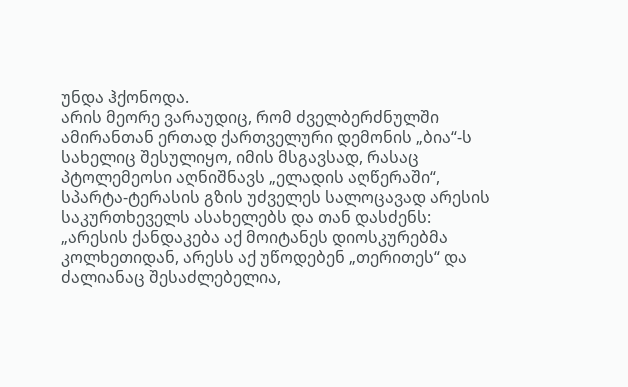უნდა ჰქონოდა.
არის მეორე ვარაუდიც, რომ ძველბერძნულში ამირანთან ერთად ქართველური დემონის „ბია“-ს სახელიც შესულიყო, იმის მსგავსად, რასაც პტოლემეოსი აღნიშნავს „ელადის აღწერაში“, სპარტა-ტერასის გზის უძველეს სალოცავად არესის საკურთხეველს ასახელებს და თან დასძენს: „არესის ქანდაკება აქ მოიტანეს დიოსკურებმა კოლხეთიდან, არესს აქ უწოდებენ „თერითეს“ და ძალიანაც შესაძლებელია,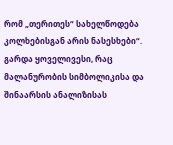რომ „თერითეს“ სახელწოდება კოლხებისგან არის ნასესხები“.
გარდა ყოველივესი, რაც მალანურობის სიმბოლიკისა და შინაარსის ანალიზისას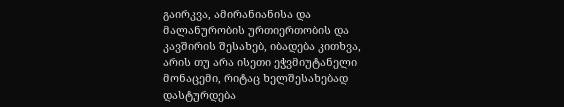გაირკვა, ამირანიანისა და მალანურობის ურთიერთობის და კავშირის შესახებ, იბადება კითხვა, არის თუ არა ისეთი ეჭვმიუტანელი მონაცემი, რიტაც ხელშესახებად დასტურდება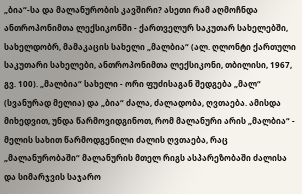„ბია“-სა და მალანურობის კავშირი? ასეთი რამ აღმოჩნდა ანთროპონიმთა ლექსიკონში - ქართველურ საკუთარ სახელებში, სახელდობრ, მამაკაცის სახელი „მალბია“ (ალ. ღლონტი ქართული საკუთარი სახელები, ანთროპონიმთა ლექსიკონი, თბილისი, 1967, გვ. 100). „მალბია“ სახელი - ორი ფუძისაგან შედგება „მალ“ (სვანურად მელია) და „ბია“ ძალა, ძალადობა, ღვთაება. ამისდა მიხედვით, უნდა წარმოვიდგინოთ, რომ მალანური არის „მალბია“ - მელის სახით წარმოდგენილი ძალის ღვთაება, რაც „მალანურობაში“ მალანურის მთელ რიგს ასპარეზობაში ძალისა და სიმარჯვის საჯარო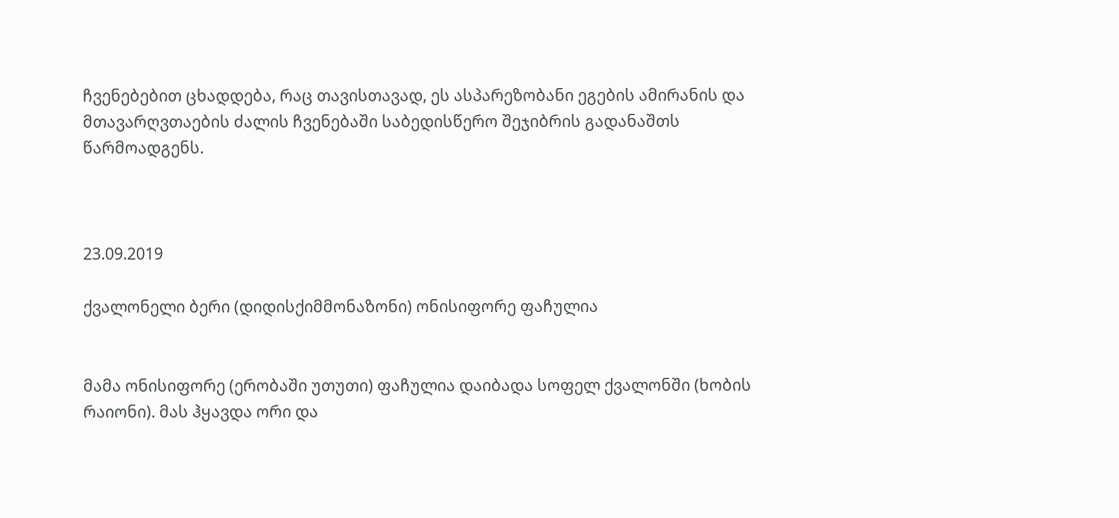ჩვენებებით ცხადდება, რაც თავისთავად, ეს ასპარეზობანი ეგების ამირანის და მთავარღვთაების ძალის ჩვენებაში საბედისწერო შეჯიბრის გადანაშთს წარმოადგენს.



23.09.2019

ქვალონელი ბერი (დიდისქიმმონაზონი) ონისიფორე ფაჩულია


მამა ონისიფორე (ერობაში უთუთი) ფაჩულია დაიბადა სოფელ ქვალონში (ხობის რაიონი). მას ჰყავდა ორი და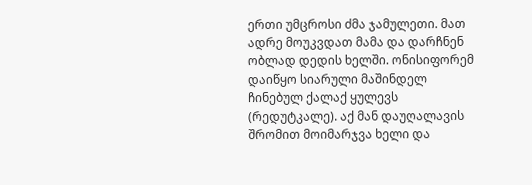ერთი უმცროსი ძმა ჯამულეთი. მათ ადრე მოუკვდათ მამა და დარჩნენ ობლად დედის ხელში. ონისიფორემ დაიწყო სიარული მაშინდელ ჩინებულ ქალაქ ყულევს (რედუტკალე). აქ მან დაუღალავის შრომით მოიმარჯვა ხელი და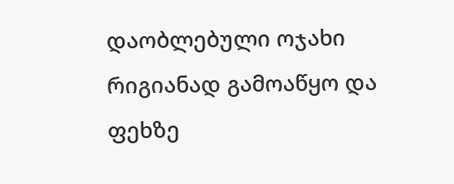დაობლებული ოჯახი რიგიანად გამოაწყო და ფეხზე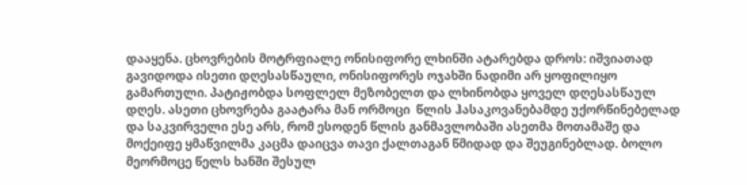დააყენა. ცხოვრების მოტრფიალე ონისიფორე ლხინში ატარებდა დროს: იშვიათად გავიდოდა ისეთი დღესასწაული, ონისიფორეს ოჯახში ნადიმი არ ყოფილიყო გამართული. პატიჟობდა სოფლელ მეზობელთ და ლხინობდა ყოველ დღესასწაულ დღეს. ასეთი ცხოვრება გაატარა მან ორმოცი  წლის ჰასაკოვანებამდე უქორწინებელად და საკვირველი ესე არს, რომ ესოდენ წლის განმავლობაში ასეთმა მოთამაშე და მოქეიფე ყმაწვილმა კაცმა დაიცვა თავი ქალთაგან წმიდად და შეუგინებლად. ბოლო მეორმოცე წელს ხანში შესულ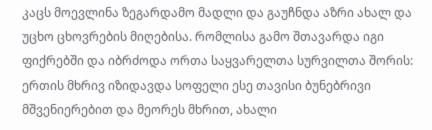კაცს მოევლინა ზეგარდამო მადლი და გაუჩნდა აზრი ახალ და უცხო ცხოვრების მიღებისა. რომლისა გამო შთავარდა იგი ფიქრებში და იბრძოდა ორთა საყვარელთა სურვილთა შორის: ერთის მხრივ იზიდავდა სოფელი ესე თავისი ბუნებრივი მშვენიერებით და მეორეს მხრით, ახალი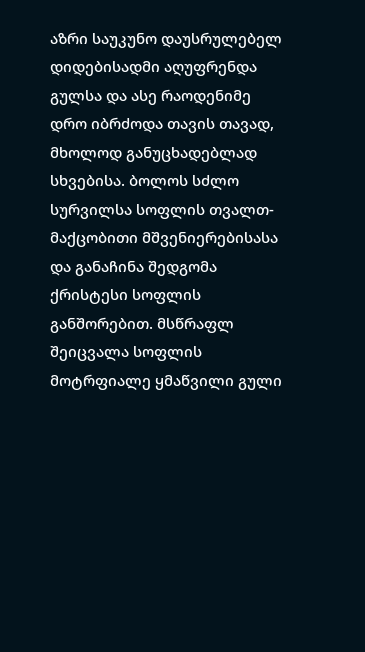აზრი საუკუნო დაუსრულებელ დიდებისადმი აღუფრენდა გულსა და ასე რაოდენიმე დრო იბრძოდა თავის თავად, მხოლოდ განუცხადებლად სხვებისა. ბოლოს სძლო სურვილსა სოფლის თვალთ-მაქცობითი მშვენიერებისასა და განაჩინა შედგომა ქრისტესი სოფლის განშორებით. მსწრაფლ შეიცვალა სოფლის მოტრფიალე ყმაწვილი გული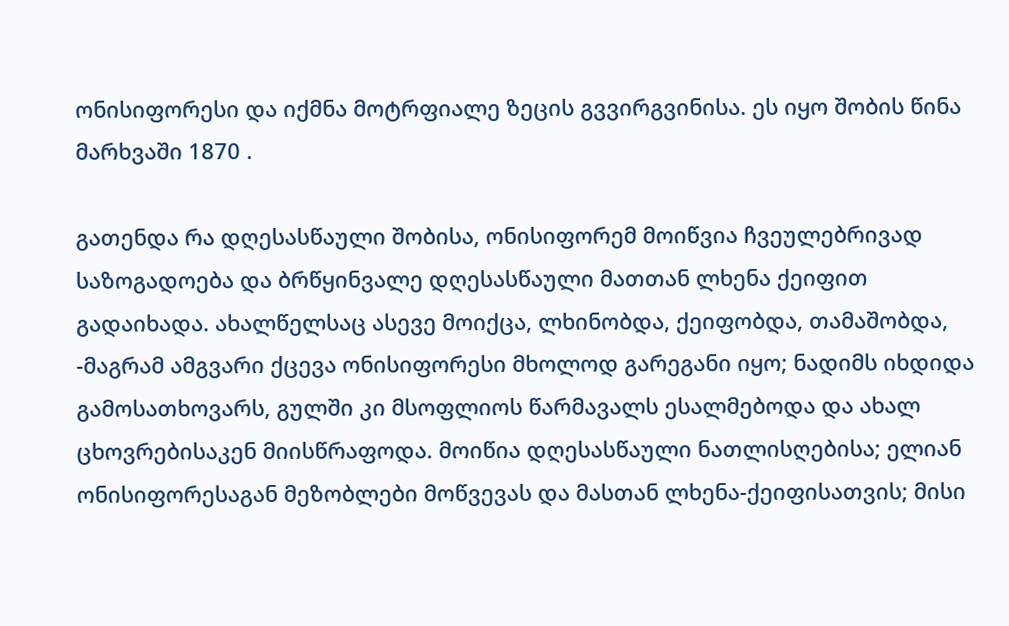ონისიფორესი და იქმნა მოტრფიალე ზეცის გვვირგვინისა. ეს იყო შობის წინა მარხვაში 1870 .

გათენდა რა დღესასწაული შობისა, ონისიფორემ მოიწვია ჩვეულებრივად საზოგადოება და ბრწყინვალე დღესასწაული მათთან ლხენა ქეიფით გადაიხადა. ახალწელსაც ასევე მოიქცა, ლხინობდა, ქეიფობდა, თამაშობდა, -მაგრამ ამგვარი ქცევა ონისიფორესი მხოლოდ გარეგანი იყო; ნადიმს იხდიდა გამოსათხოვარს, გულში კი მსოფლიოს წარმავალს ესალმებოდა და ახალ ცხოვრებისაკენ მიისწრაფოდა. მოიწია დღესასწაული ნათლისღებისა; ელიან ონისიფორესაგან მეზობლები მოწვევას და მასთან ლხენა-ქეიფისათვის; მისი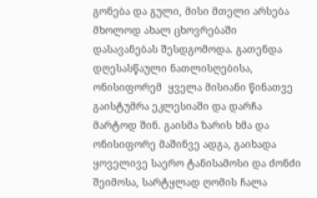გონება და გული, მისი მთელი არსება მხოლოდ ახალ ცხოვრებაში დასავანებას შესდგომოდა. გათენდა დღესასწაული ნათლისღებისა, ონისიფორემ  ყველა მისიანი წინათვე გაისტუმრა ეკლესიაში და დარჩა მარტოდ შინ. გაისმა ზარის ხმა და ონისიფორე მაშინვე ადგა, გაიხადა ყოველივე საერო ტანისამოსი და ძონძი შეიმოსა, სარტყლად ღომის ჩალა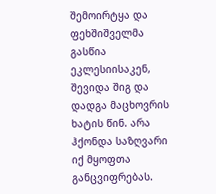შემოირტყა და ფეხშიშველმა გასწია ეკლესიისაკენ, შევიდა შიგ და დადგა მაცხოვრის ხატის წინ. არა ჰქონდა საზღვარი იქ მყოფთა განცვიფრებას.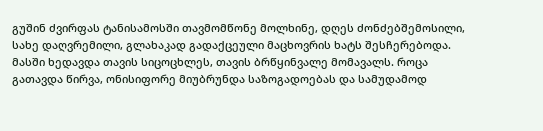გუშინ ძვირფას ტანისამოსში თავმომწონე მოლხინე, დღეს ძონძებშემოსილი, სახე დაღვრემილი, გლახაკად გადაქცეული მაცხოვრის ხატს შესჩერებოდა. მასში ხედავდა თავის სიცოცხლეს, თავის ბრწყინვალე მომავალს. როცა გათავდა წირვა, ონისიფორე მიუბრუნდა საზოგადოებას და სამუდამოდ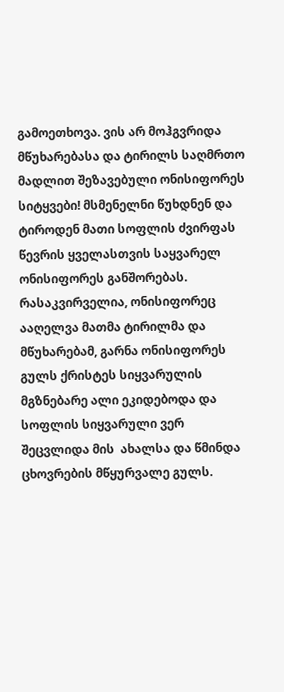გამოეთხოვა. ვის არ მოჰგვრიდა მწუხარებასა და ტირილს საღმრთო მადლით შეზავებული ონისიფორეს სიტყვები! მსმენელნი წუხდნენ და ტიროდენ მათი სოფლის ძვირფას წევრის ყველასთვის საყვარელ ონისიფორეს განშორებას. რასაკვირველია, ონისიფორეც ააღელვა მათმა ტირილმა და მწუხარებამ, გარნა ონისიფორეს გულს ქრისტეს სიყვარულის მგზნებარე ალი ეკიდებოდა და სოფლის სიყვარული ვერ შეცვლიდა მის  ახალსა და წმინდა ცხოვრების მწყურვალე გულს.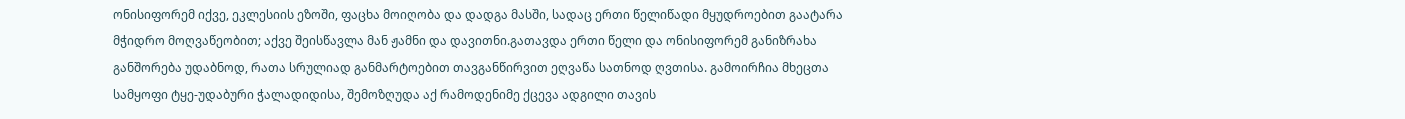ონისიფორემ იქვე, ეკლესიის ეზოში, ფაცხა მოიღობა და დადგა მასში, სადაც ერთი წელიწადი მყუდროებით გაატარა მჭიდრო მოღვაწეობით; აქვე შეისწავლა მან ჟამნი და დავითნი.გათავდა ერთი წელი და ონისიფორემ განიზრახა განშორება უდაბნოდ, რათა სრულიად განმარტოებით თავგანწირვით ეღვაწა სათნოდ ღვთისა. გამოირჩია მხეცთა სამყოფი ტყე-უდაბური ჭალადიდისა, შემოზღუდა აქ რამოდენიმე ქცევა ადგილი თავის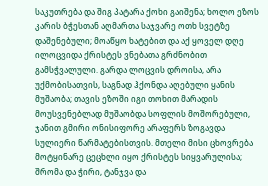საკუთრება და შიგ პატარა ქოხი გაიშენა; ხოლო ეზოს კარის ბჭესთან აღმართა საჯვარე ოთხ სვეტზე დაშენებული; მოაწყო ხატებით და აქ ყოველ დღე ილოცვიდა ქრისტეს ვნებათა გრძნობით გამსჭვალული. გარდა ლოცვის დროისა, არა უქმობისათვის, საგნად ჰქონდა აღებული ყანის მუშაობა; თავის ეზოში იგი თოხით მარადის მოუსვენებლად მუშაობდა სოფლის მოშორებული, ჯანით გმირი ონისიფორე არაფერს ზოგავდა სულიერი წარმატებისთვის. მთელი მისი ცხოვრება მოტყინარე ცეცხლი იყო ქრისტეს სიყვარულისა; შრომა და ჭირი, ტანჯვა და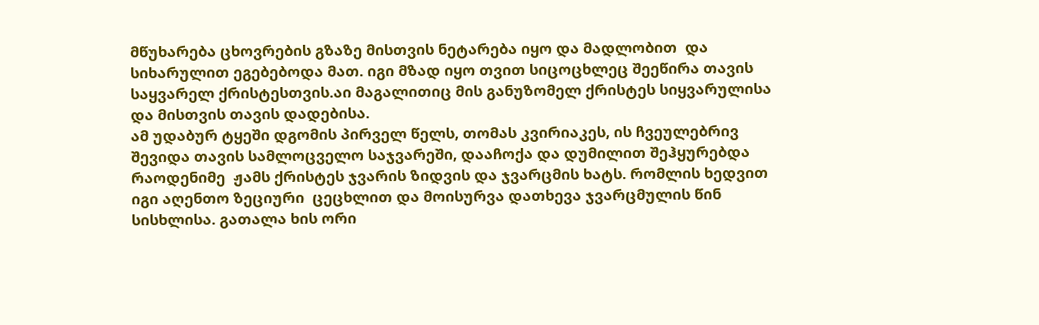მწუხარება ცხოვრების გზაზე მისთვის ნეტარება იყო და მადლობით  და სიხარულით ეგებებოდა მათ. იგი მზად იყო თვით სიცოცხლეც შეეწირა თავის საყვარელ ქრისტესთვის.აი მაგალითიც მის განუზომელ ქრისტეს სიყვარულისა და მისთვის თავის დადებისა.
ამ უდაბურ ტყეში დგომის პირველ წელს, თომას კვირიაკეს, ის ჩვეულებრივ შევიდა თავის სამლოცველო საჯვარეში, დააჩოქა და დუმილით შეჰყურებდა რაოდენიმე  ჟამს ქრისტეს ჯვარის ზიდვის და ჯვარცმის ხატს. რომლის ხედვით იგი აღენთო ზეციური  ცეცხლით და მოისურვა დათხევა ჯვარცმულის წინ  სისხლისა. გათალა ხის ორი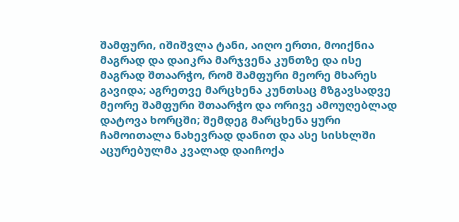შამფური, იშიშვლა ტანი, აიღო ერთი, მოიქნია მაგრად და დაიკრა მარჯვენა კუნთზე და ისე მაგრად შთაარჭო, რომ შამფური მეორე მხარეს გავიდა; აგრეთვე მარცხენა კუნთსაც მზგავსადვე მეორე შამფური შთაარჭო და ორივე ამოუღებლად დატოვა ხორცში; შემდეგ მარცხენა ყური ჩამოითალა ნახევრად დანით და ასე სისხლში აცურებულმა კვალად დაიჩოქა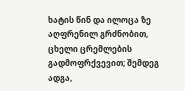ხატის წინ და ილოცა ზე აღფრენილ გრძნობით, ცხელი ცრემლების გადმოფრქვევით; შემდეგ ადგა,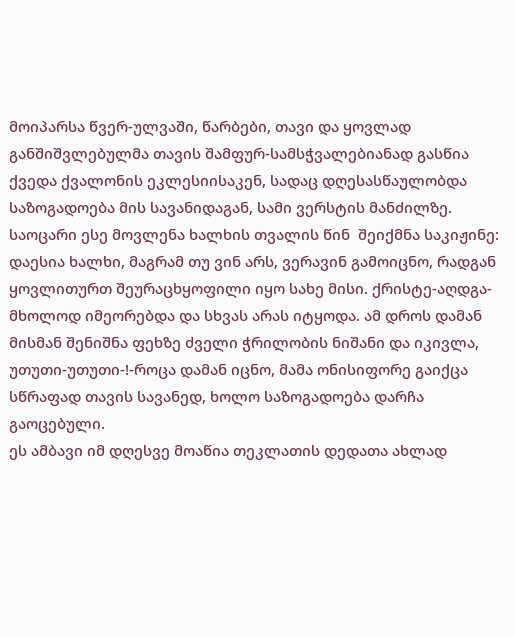მოიპარსა წვერ-ულვაში, წარბები, თავი და ყოვლად განშიშვლებულმა თავის შამფურ-სამსჭვალებიანად გასწია ქვედა ქვალონის ეკლესიისაკენ, სადაც დღესასწაულობდა საზოგადოება მის სავანიდაგან, სამი ვერსტის მანძილზე. საოცარი ესე მოვლენა ხალხის თვალის წინ  შეიქმნა საკიჟინე: დაესია ხალხი, მაგრამ თუ ვინ არს, ვერავინ გამოიცნო, რადგან ყოვლითურთ შეურაცხყოფილი იყო სახე მისი. ქრისტე-აღდგა- მხოლოდ იმეორებდა და სხვას არას იტყოდა. ამ დროს დამან მისმან შენიშნა ფეხზე ძველი ჭრილობის ნიშანი და იკივლა, უთუთი-უთუთი-!-როცა დამან იცნო, მამა ონისიფორე გაიქცა სწრაფად თავის სავანედ, ხოლო საზოგადოება დარჩა გაოცებული.
ეს ამბავი იმ დღესვე მოაწია თეკლათის დედათა ახლად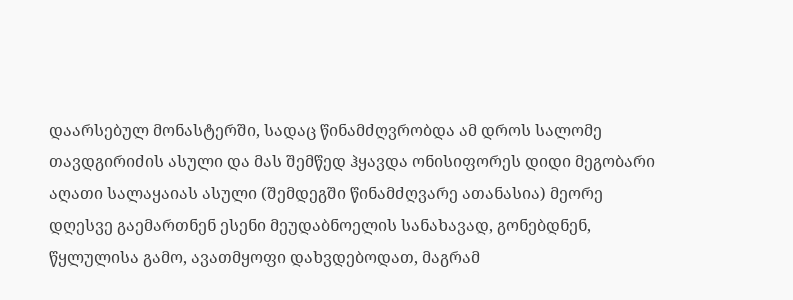დაარსებულ მონასტერში, სადაც წინამძღვრობდა ამ დროს სალომე თავდგირიძის ასული და მას შემწედ ჰყავდა ონისიფორეს დიდი მეგობარი აღათი სალაყაიას ასული (შემდეგში წინამძღვარე ათანასია) მეორე დღესვე გაემართნენ ესენი მეუდაბნოელის სანახავად, გონებდნენ, წყლულისა გამო, ავათმყოფი დახვდებოდათ, მაგრამ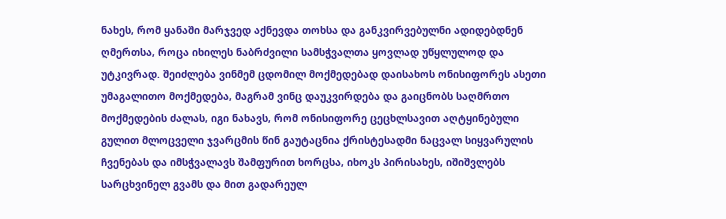ნახეს, რომ ყანაში მარჯვედ აქნევდა თოხსა და განკვირვებულნი ადიდებდნენ ღმერთსა, როცა იხილეს ნაბრძვილი სამსჭვალთა ყოვლად უწყლულოდ და უტკივრად. შეიძლება ვინმემ ცდომილ მოქმედებად დაისახოს ონისიფორეს ასეთი უმაგალითო მოქმედება, მაგრამ ვინც დაუკვირდება და გაიცნობს საღმრთო მოქმედების ძალას, იგი ნახავს, რომ ონისიფორე ცეცხლსავით აღტყინებული გულით მლოცველი ჯვარცმის წინ გაუტაცნია ქრისტესადმი ნაცვალ სიყვარულის ჩვენებას და იმსჭვალავს შამფურით ხორცსა, იხოკს პირისახეს, იშიშვლებს სარცხვინელ გვამს და მით გადარეულ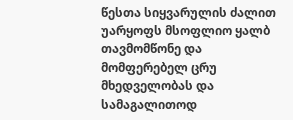წესთა სიყვარულის ძალით უარყოფს მსოფლიო ყალბ თავმომწონე და მომფერებელ ცრუ მხედველობას და სამაგალითოდ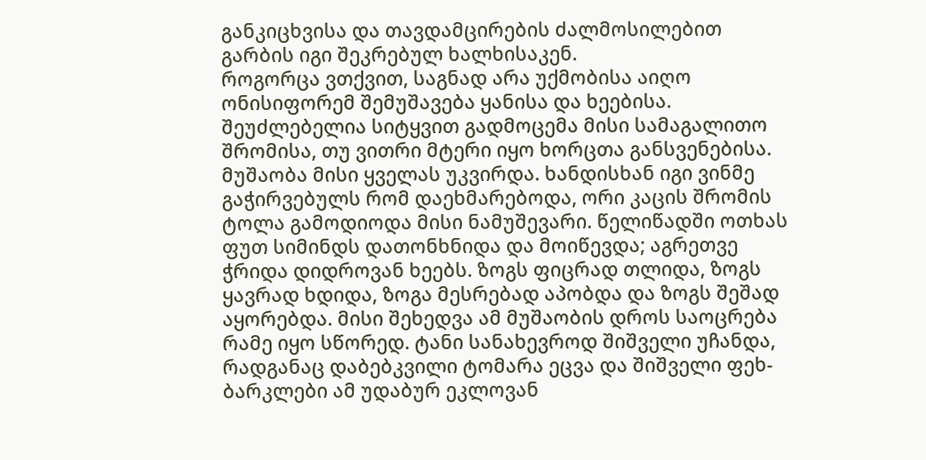განკიცხვისა და თავდამცირების ძალმოსილებით გარბის იგი შეკრებულ ხალხისაკენ.
როგორცა ვთქვით, საგნად არა უქმობისა აიღო ონისიფორემ შემუშავება ყანისა და ხეებისა. შეუძლებელია სიტყვით გადმოცემა მისი სამაგალითო შრომისა, თუ ვითრი მტერი იყო ხორცთა განსვენებისა. მუშაობა მისი ყველას უკვირდა. ხანდისხან იგი ვინმე გაჭირვებულს რომ დაეხმარებოდა, ორი კაცის შრომის ტოლა გამოდიოდა მისი ნამუშევარი. წელიწადში ოთხას ფუთ სიმინდს დათონხნიდა და მოიწევდა; აგრეთვე ჭრიდა დიდროვან ხეებს. ზოგს ფიცრად თლიდა, ზოგს ყავრად ხდიდა, ზოგა მესრებად აპობდა და ზოგს შეშად აყორებდა. მისი შეხედვა ამ მუშაობის დროს საოცრება რამე იყო სწორედ. ტანი სანახევროდ შიშველი უჩანდა, რადგანაც დაბებკვილი ტომარა ეცვა და შიშველი ფეხ-ბარკლები ამ უდაბურ ეკლოვან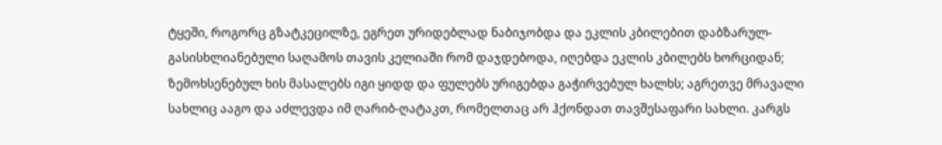ტყეში, როგორც გზატკეცილზე, ეგრეთ ურიდებლად ნაბიჯობდა და ეკლის კბილებით დაბზარულ-გასისხლიანებული საღამოს თავის კელიაში რომ დაჯდებოდა, იღებდა ეკლის კბილებს ხორციდან; ზემოხსენებულ ხის მასალებს იგი ყიდდ და ფულებს ურიგებდა გაჭირვებულ ხალხს; აგრეთვე მრავალი სახლიც ააგო და აძლევდა იმ ღარიბ-ღატაკთ, რომელთაც არ ჰქონდათ თავშესაფარი სახლი. კარგს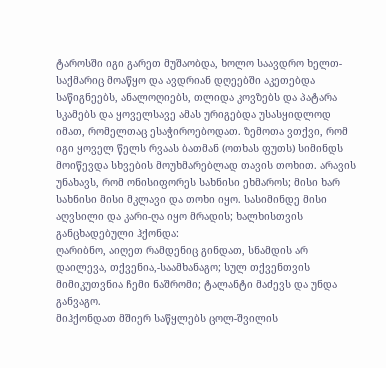ტაროსში იგი გარეთ მუშაობდა, ხოლო საავდრო ხელთ-საქმარიც მოაწყო და ავდრიან დღეებში აკეთებდა საწიგნეებს, ანალოღიებს, თლიდა კოვზებს და პატარა სკამებს და ყოველსავე ამას ურიგებდა უსასყიდლოდ იმათ, რომელთაც ესაჭიროებოდათ. ზემოთა ვთქვი, რომ იგი ყოველ წელს რვაას ბათმან (ოთხას ფუთს) სიმინდს მოიწევდა სხვების მოუხმარებლად თავის თოხით. არავის უნახავს, რომ ონისიფორეს სახნისი ეხმაროს; მისი ხარ სახნისი მისი მკლავი და თოხი იყო. სასიმინდე მისი აღვსილი და კარი-ღა იყო მრადის; ხალხისთვის განცხადებული ჰქონდა:
ღარიბნო, აიღეთ რამდენიც გინდათ, სნამდის არ დაილევა, თქვენია,-საამხანაგო; სულ თქვენთვის მიმიკუთვნია ჩემი ნაშრომი; ტალანტი მაძევს და უნდა განვაგო.
მიჰქონდათ მშიერ საწყლებს ცოლ-შვილის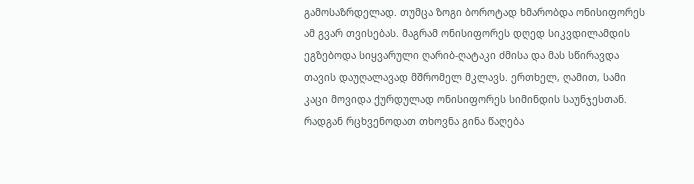გამოსაზრდელად. თუმცა ზოგი ბოროტად ხმარობდა ონისიფორეს ამ გვარ თვისებას. მაგრამ ონისიფორეს დღედ სიკვდილამდის ეგზებოდა სიყვარული ღარიბ-ღატაკი ძმისა და მას სწირავდა თავის დაუღალავად მშრომელ მკლავს. ერთხელ, ღამით, სამი კაცი მოვიდა ქურდულად ონისიფორეს სიმინდის საუნჯესთან. რადგან რცხვენოდათ თხოვნა გინა წაღება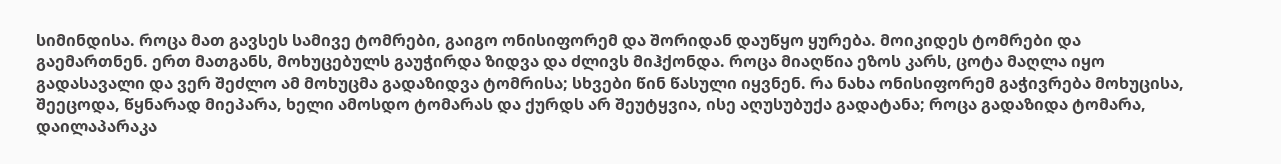სიმინდისა. როცა მათ გავსეს სამივე ტომრები, გაიგო ონისიფორემ და შორიდან დაუწყო ყურება. მოიკიდეს ტომრები და გაემართნენ. ერთ მათგანს, მოხუცებულს გაუჭირდა ზიდვა და ძლივს მიჰქონდა. როცა მიაღწია ეზოს კარს, ცოტა მაღლა იყო გადასავალი და ვერ შეძლო ამ მოხუცმა გადაზიდვა ტომრისა; სხვები წინ წასული იყვნენ. რა ნახა ონისიფორემ გაჭივრება მოხუცისა, შეეცოდა, წყნარად მიეპარა, ხელი ამოსდო ტომარას და ქურდს არ შეუტყვია, ისე აღუსუბუქა გადატანა; როცა გადაზიდა ტომარა, დაილაპარაკა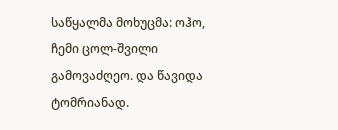საწყალმა მოხუცმა: ოჰო, ჩემი ცოლ-შვილი გამოვაძღეო. და წავიდა ტომრიანად.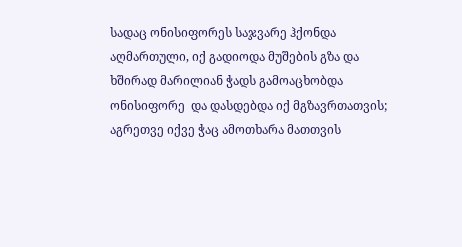სადაც ონისიფორეს საჯვარე ჰქონდა აღმართული, იქ გადიოდა მუშების გზა და ხშირად მარილიან ჭადს გამოაცხობდა ონისიფორე  და დასდებდა იქ მგზავრთათვის; აგრეთვე იქვე ჭაც ამოთხარა მათთვის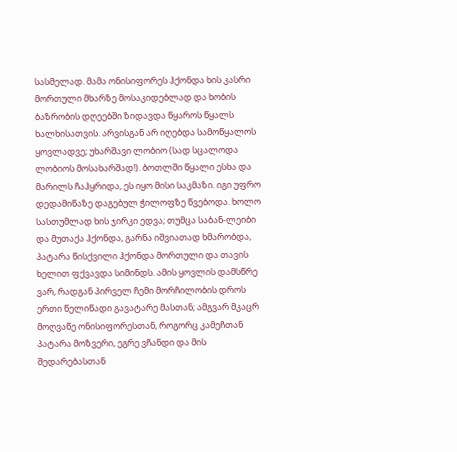სასმელად. მამა ონისიფორეს ჰქონდა ხის კასრი მორთული მხარზე მოსაკიდებლად და ხობის ბაზრობის დღეებში ზიდავდა წყაროს წყალს ხალხისათვის. არვისგან არ იღებდა სამოწყალოს ყოვლადვე; უხარშავი ლობიო (სად სცალოდა ლობიოს მოსახარშად!). ბოთლში წყალი ესხა და მარილს ჩაჰყრიდა, ეს იყო მისი საკმაზი. იგი უფრო დედამიწაზე დაგებულ ჭილოფზე წვებოდა. ხოლო სასთუმლად ხის ჯირკი ედვა; თუმცა საბან-ლეიბი და მუთაქა ჰქონდა, გარნა იშვიათად ხმარობდა, პატარა წისქვილი ჰქონდა მორთული და თავის ხელით ფქვავდა სიმინდს. ამის ყოვლის დამსწრე ვარ, რადგან პირველ ჩემი მორჩილობის დროს ერთი წელიწადი გავატარე მასთან; ამგვარ მკაცრ მოღვაწე ონისიფორესთან, როგორც კამეჩთან პატარა მოზვერი, ეგრე ვჩანდი და მის შედარებასთან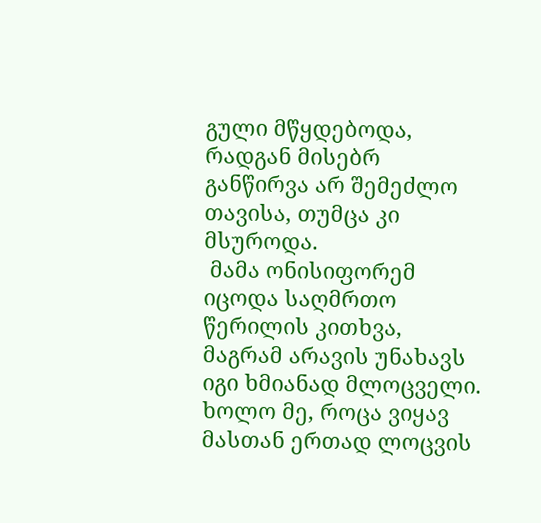გული მწყდებოდა, რადგან მისებრ განწირვა არ შემეძლო თავისა, თუმცა კი მსუროდა.
 მამა ონისიფორემ იცოდა საღმრთო წერილის კითხვა, მაგრამ არავის უნახავს იგი ხმიანად მლოცველი. ხოლო მე, როცა ვიყავ მასთან ერთად ლოცვის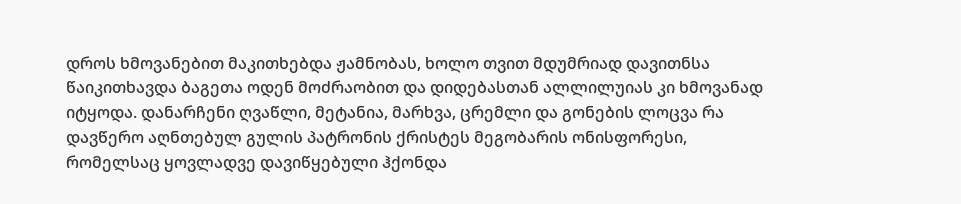დროს ხმოვანებით მაკითხებდა ჟამნობას, ხოლო თვით მდუმრიად დავითნსა წაიკითხავდა ბაგეთა ოდენ მოძრაობით და დიდებასთან ალლილუიას კი ხმოვანად იტყოდა. დანარჩენი ღვაწლი, მეტანია, მარხვა, ცრემლი და გონების ლოცვა რა დავწერო აღნთებულ გულის პატრონის ქრისტეს მეგობარის ონისფორესი, რომელსაც ყოვლადვე დავიწყებული ჰქონდა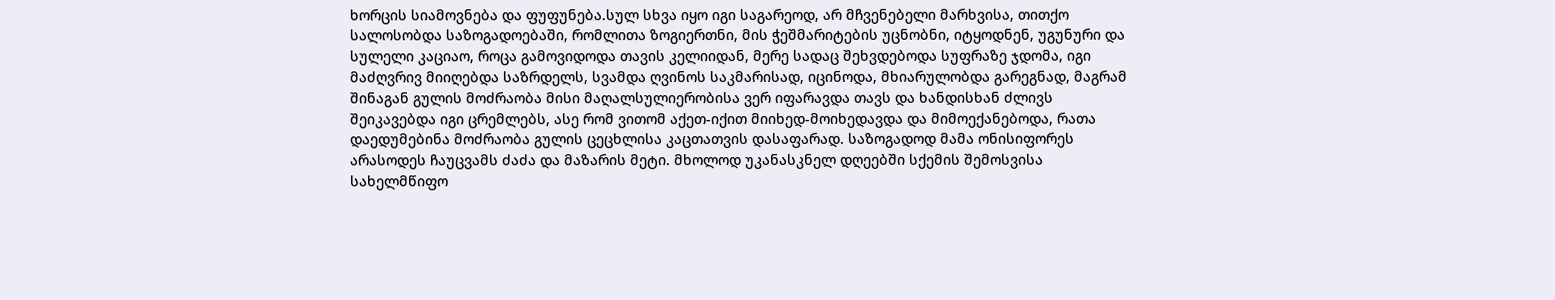ხორცის სიამოვნება და ფუფუნება.სულ სხვა იყო იგი საგარეოდ, არ მჩვენებელი მარხვისა, თითქო სალოსობდა საზოგადოებაში, რომლითა ზოგიერთნი, მის ჭეშმარიტების უცნობნი, იტყოდნენ, უგუნური და სულელი კაციაო, როცა გამოვიდოდა თავის კელიიდან, მერე სადაც შეხვდებოდა სუფრაზე ჯდომა, იგი მაძღვრივ მიიღებდა საზრდელს, სვამდა ღვინოს საკმარისად, იცინოდა, მხიარულობდა გარეგნად, მაგრამ შინაგან გულის მოძრაობა მისი მაღალსულიერობისა ვერ იფარავდა თავს და ხანდისხან ძლივს შეიკავებდა იგი ცრემლებს, ასე რომ ვითომ აქეთ-იქით მიიხედ-მოიხედავდა და მიმოექანებოდა, რათა დაედუმებინა მოძრაობა გულის ცეცხლისა კაცთათვის დასაფარად. საზოგადოდ მამა ონისიფორეს არასოდეს ჩაუცვამს ძაძა და მაზარის მეტი. მხოლოდ უკანასკნელ დღეებში სქემის შემოსვისა სახელმწიფო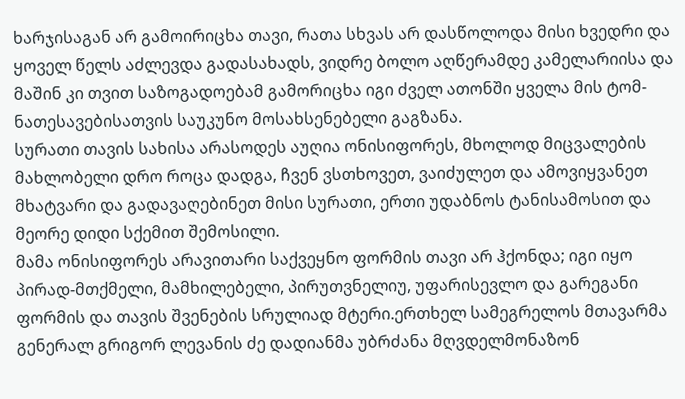ხარჯისაგან არ გამოირიცხა თავი, რათა სხვას არ დასწოლოდა მისი ხვედრი და ყოველ წელს აძლევდა გადასახადს, ვიდრე ბოლო აღწერამდე კამელარიისა და მაშინ კი თვით საზოგადოებამ გამორიცხა იგი ძველ ათონში ყველა მის ტომ-ნათესავებისათვის საუკუნო მოსახსენებელი გაგზანა.
სურათი თავის სახისა არასოდეს აუღია ონისიფორეს, მხოლოდ მიცვალების მახლობელი დრო როცა დადგა, ჩვენ ვსთხოვეთ, ვაიძულეთ და ამოვიყვანეთ მხატვარი და გადავაღებინეთ მისი სურათი, ერთი უდაბნოს ტანისამოსით და მეორე დიდი სქემით შემოსილი.
მამა ონისიფორეს არავითარი საქვეყნო ფორმის თავი არ ჰქონდა; იგი იყო პირად-მთქმელი, მამხილებელი, პირუთვნელიუ, უფარისევლო და გარეგანი ფორმის და თავის შვენების სრულიად მტერი.ერთხელ სამეგრელოს მთავარმა გენერალ გრიგორ ლევანის ძე დადიანმა უბრძანა მღვდელმონაზონ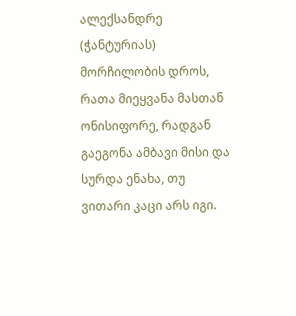ალექსანდრე (ჭანტურიას) მორჩილობის დროს, რათა მიეყვანა მასთან ონისიფორე, რადგან გაეგონა ამბავი მისი და სურდა ენახა, თუ ვითარი კაცი არს იგი.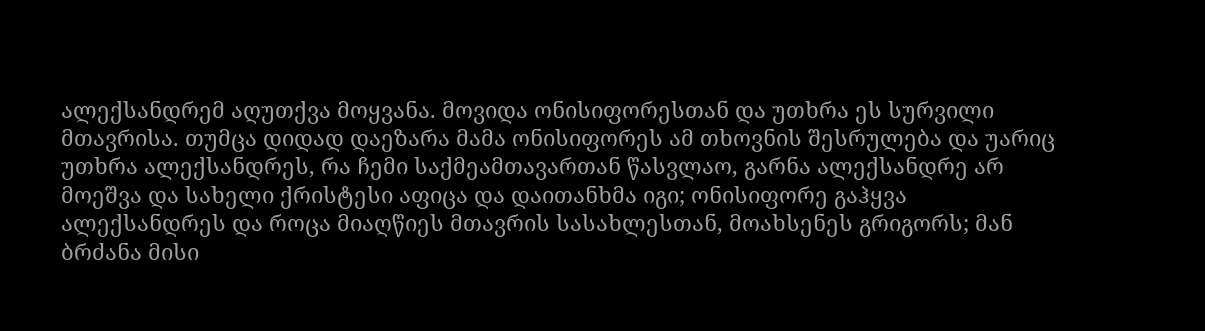ალექსანდრემ აღუთქვა მოყვანა. მოვიდა ონისიფორესთან და უთხრა ეს სურვილი მთავრისა. თუმცა დიდად დაეზარა მამა ონისიფორეს ამ თხოვნის შესრულება და უარიც უთხრა ალექსანდრეს, რა ჩემი საქმეამთავართან წასვლაო, გარნა ალექსანდრე არ მოეშვა და სახელი ქრისტესი აფიცა და დაითანხმა იგი; ონისიფორე გაჰყვა ალექსანდრეს და როცა მიაღწიეს მთავრის სასახლესთან, მოახსენეს გრიგორს; მან ბრძანა მისი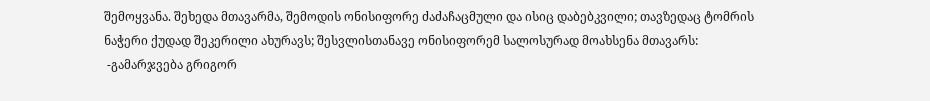შემოყვანა. შეხედა მთავარმა, შემოდის ონისიფორე ძაძაჩაცმული და ისიც დაბებკვილი; თავზედაც ტომრის ნაჭერი ქუდად შეკერილი ახურავს; შესვლისთანავე ონისიფორემ სალოსურად მოახსენა მთავარს:
 -გამარჯვება გრიგორ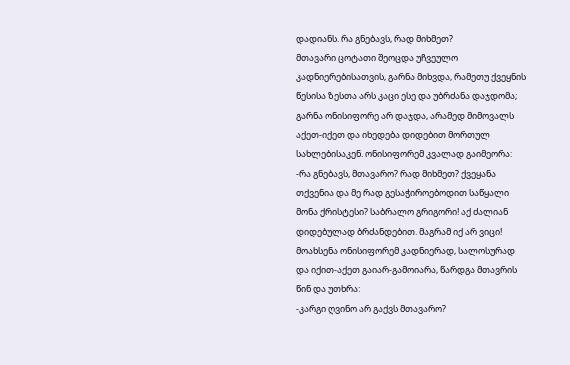დადიანს. რა გნებავს, რად მიხმეთ?
მთავარი ცოტათი შეოცდა უჩვეულო კადნიერებისათვის, გარნა მიხვდა, რამეთუ ქვეყნის წესისა ზესთა არს კაცი ესე და უბრძანა დაჯდომა; გარნა ონისიფორე არ დაჯდა, არამედ მიმოვალს აქეთ-იქეთ და იხედება დიდებით მორთულ სახლებისაკენ. ონისიფორემ კვალად გაიმეორა:
-რა გნებავს, მთავარო? რად მიხმეთ? ქვეყანა თქვენია და მე რად გესაჭიროებოდით საწყალი მონა ქრისტესი? საბრალო გრიგორი! აქ ძალიან დიდებულად ბრძანდებით. მაგრამ იქ არ ვიცი!
მოახსენა ონისიფორემ კადნიერად, სალოსურად და იქით-აქეთ გაიარ-გამოიარა, წარდგა მთავრის წინ და უთხრა:
-კარგი ღვინო არ გაქვს მთავარო?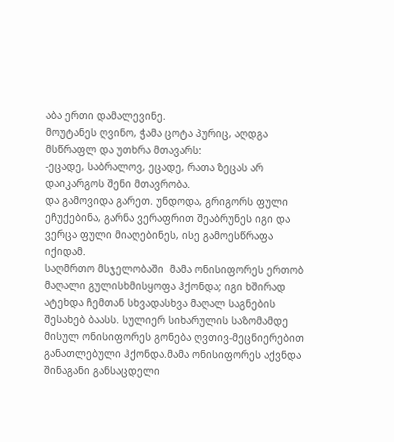აბა ერთი დამალევინე.
მოუტანეს ღვინო, ჭამა ცოტა პურიც, აღდგა მსწრაფლ და უთხრა მთავარს:
-ეცადე, საბრალოვ, ეცადე, რათა ზეცას არ დაიკარგოს შენი მთავრობა.
და გამოვიდა გარეთ. უნდოდა, გრიგორს ფული ეჩუქებინა, გარნა ვერაფრით შეაბრუნეს იგი და ვერცა ფული მიაღებინეს, ისე გამოესწრაფა  იქიდამ.
საღმრთო მსჯელობაში  მამა ონისიფორეს ერთობ მაღალი გულისხმისყოფა ჰქონდა; იგი ხშირად ატეხდა ჩემთან სხვადასხვა მაღალ საგნების შესახებ ბაასს. სულიერ სიხარულის საზომამდე მისულ ონისიფორეს გონება ღვთივ-მეცნიერებით განათლებული ჰქონდა.მამა ონისიფორეს აქვნდა შინაგანი განსაცდელი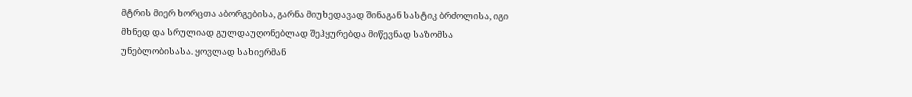მტრის მიერ ხორცთა აბორგებისა, გარნა მიუხედავად შინაგან სასტიკ ბრძოლისა, იგი მხნედ და სრულიად გულდაუღონებლად შეჰყურებდა მიწევნად საზომსა უნებლობისასა. ყოვლად სახიერმან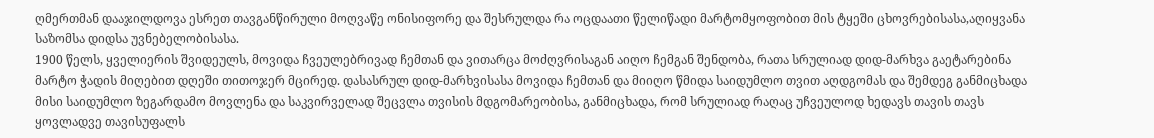ღმერთმან დააჯილდოვა ესრეთ თავგანწირული მოღვაწე ონისიფორე და შესრულდა რა ოცდაათი წელიწადი მარტომყოფობით მის ტყეში ცხოვრებისასა,აღიყვანა საზომსა დიდსა უვნებელობისასა.
1900 წელს, ყველიერის შვიდეულს, მოვიდა ჩვეულებრივად ჩემთან და ვითარცა მოძღვრისაგან აიღო ჩემგან შენდობა, რათა სრულიად დიდ-მარხვა გაეტარებინა მარტო ჭადის მიღებით დღეში თითოჯერ მცირედ. დასასრულ დიდ-მარხვისასა მოვიდა ჩემთან და მიიღო წმიდა საიდუმლო თვით აღდგომას და შემდეგ განმიცხადა მისი საიდუმლო ზეგარდამო მოვლენა და საკვირველად შეცვლა თვისის მდგომარეობისა, განმიცხადა, რომ სრულიად რაღაც უჩვეულოდ ხედავს თავის თავს ყოვლადვე თავისუფალს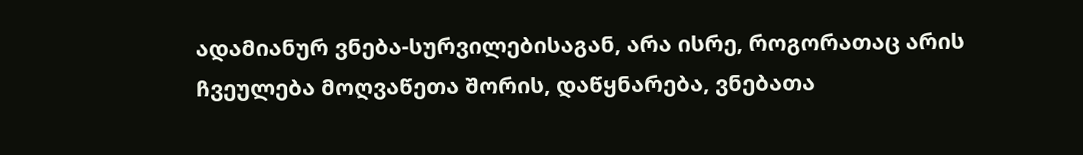ადამიანურ ვნება-სურვილებისაგან, არა ისრე, როგორათაც არის ჩვეულება მოღვაწეთა შორის, დაწყნარება, ვნებათა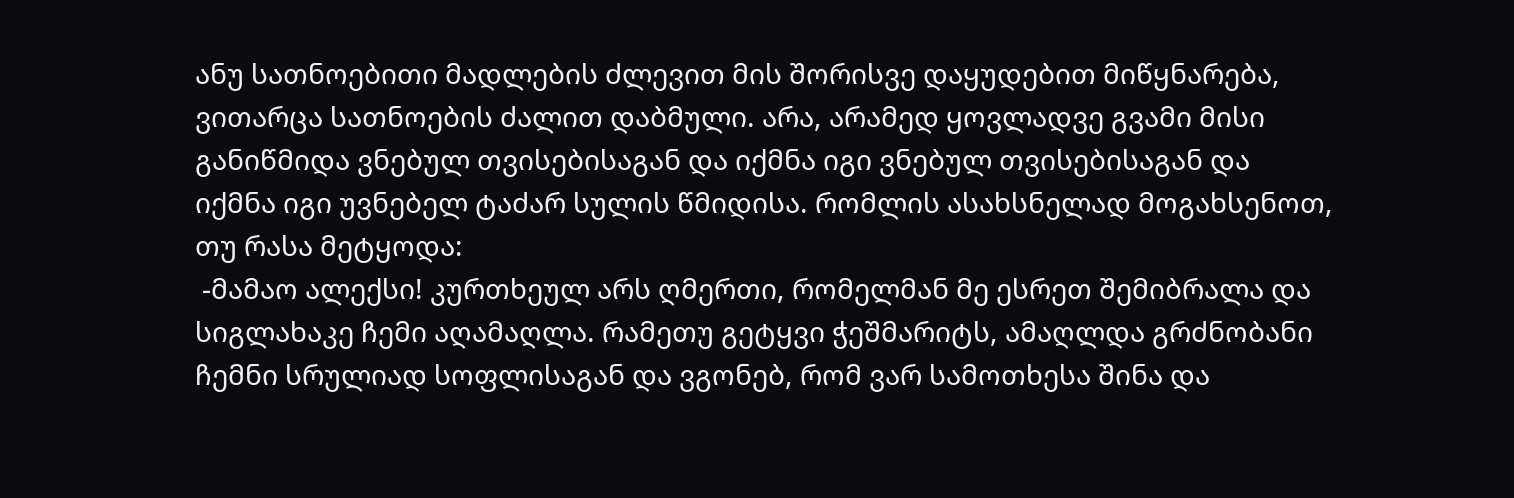ანუ სათნოებითი მადლების ძლევით მის შორისვე დაყუდებით მიწყნარება, ვითარცა სათნოების ძალით დაბმული. არა, არამედ ყოვლადვე გვამი მისი განიწმიდა ვნებულ თვისებისაგან და იქმნა იგი ვნებულ თვისებისაგან და იქმნა იგი უვნებელ ტაძარ სულის წმიდისა. რომლის ასახსნელად მოგახსენოთ, თუ რასა მეტყოდა:
 -მამაო ალექსი! კურთხეულ არს ღმერთი, რომელმან მე ესრეთ შემიბრალა და სიგლახაკე ჩემი აღამაღლა. რამეთუ გეტყვი ჭეშმარიტს, ამაღლდა გრძნობანი ჩემნი სრულიად სოფლისაგან და ვგონებ, რომ ვარ სამოთხესა შინა და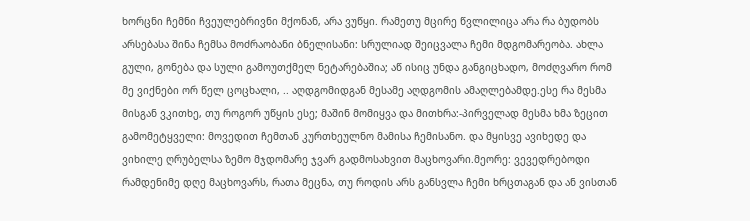ხორცნი ჩემნი ჩვეულებრივნი მქონან, არა ვუწყი. რამეთუ მცირე წვლილიცა არა რა ბუდობს არსებასა შინა ჩემსა მოძრაობანი ბნელისანი: სრულიად შეიცვალა ჩემი მდგომარეობა. ახლა გული, გონება და სული გამოუთქმელ ნეტარებაშია; აწ ისიც უნდა განგიცხადო, მოძღვარო რომ მე ვიქნები ორ წელ ცოცხალი, .. აღდგომიდგან მესამე აღდგომის ამაღლებამდე.ესე რა მესმა მისგან ვკითხე, თუ როგორ უწყის ესე; მაშინ მომიყვა და მითხრა:-პირველად მესმა ხმა ზეცით გამომეტყველი: მოვედით ჩემთან კურთხეულნო მამისა ჩემისანო. და მყისვე ავიხედე და ვიხილე ღრუბელსა ზემო მჯდომარე ჯვარ გადმოსახვით მაცხოვარი.მეორე: ვევედრებოდი რამდენიმე დღე მაცხოვარს, რათა მეცნა, თუ როდის არს განსვლა ჩემი ხრცთაგან და ან ვისთან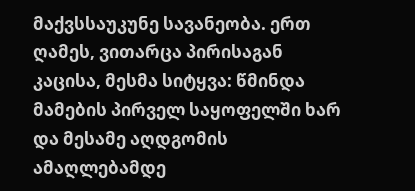მაქვსსაუკუნე სავანეობა. ერთ ღამეს, ვითარცა პირისაგან კაცისა, მესმა სიტყვა: წმინდა მამების პირველ საყოფელში ხარ და მესამე აღდგომის ამაღლებამდე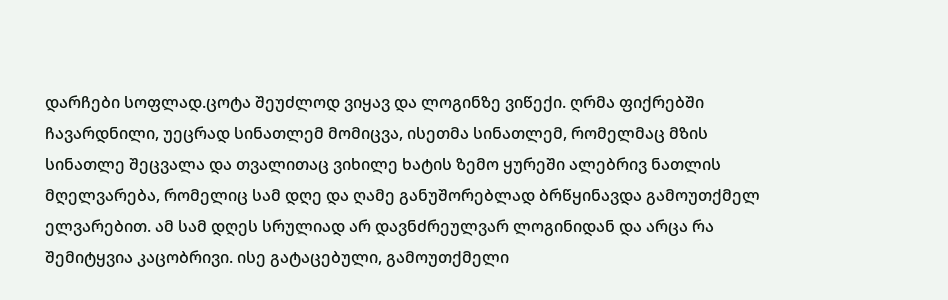დარჩები სოფლად.ცოტა შეუძლოდ ვიყავ და ლოგინზე ვიწექი. ღრმა ფიქრებში ჩავარდნილი, უეცრად სინათლემ მომიცვა, ისეთმა სინათლემ, რომელმაც მზის სინათლე შეცვალა და თვალითაც ვიხილე ხატის ზემო ყურეში ალებრივ ნათლის მღელვარება, რომელიც სამ დღე და ღამე განუშორებლად ბრწყინავდა გამოუთქმელ ელვარებით. ამ სამ დღეს სრულიად არ დავნძრეულვარ ლოგინიდან და არცა რა შემიტყვია კაცობრივი. ისე გატაცებული, გამოუთქმელი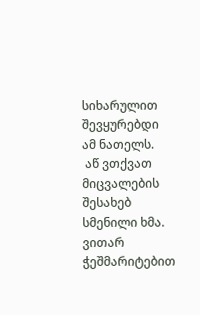სიხარულით შევყურებდი ამ ნათელს.
 აწ ვთქვათ მიცვალების შესახებ სმენილი ხმა. ვითარ ჭეშმარიტებით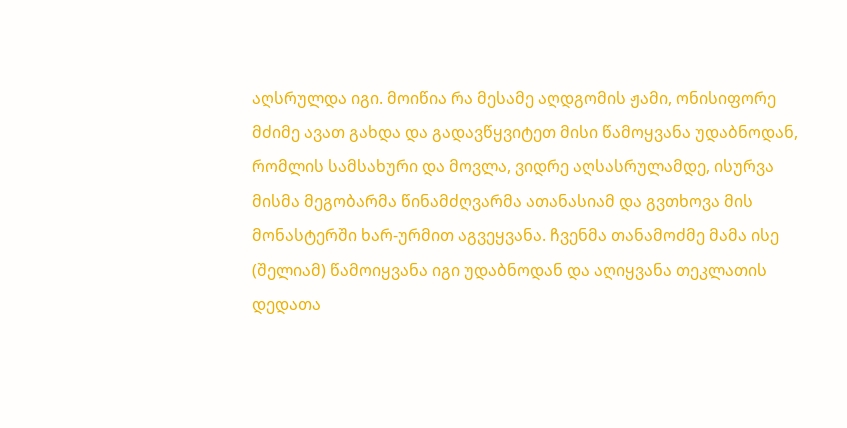აღსრულდა იგი. მოიწია რა მესამე აღდგომის ჟამი, ონისიფორე მძიმე ავათ გახდა და გადავწყვიტეთ მისი წამოყვანა უდაბნოდან, რომლის სამსახური და მოვლა, ვიდრე აღსასრულამდე, ისურვა მისმა მეგობარმა წინამძღვარმა ათანასიამ და გვთხოვა მის მონასტერში ხარ-ურმით აგვეყვანა. ჩვენმა თანამოძმე მამა ისე  (შელიამ) წამოიყვანა იგი უდაბნოდან და აღიყვანა თეკლათის დედათა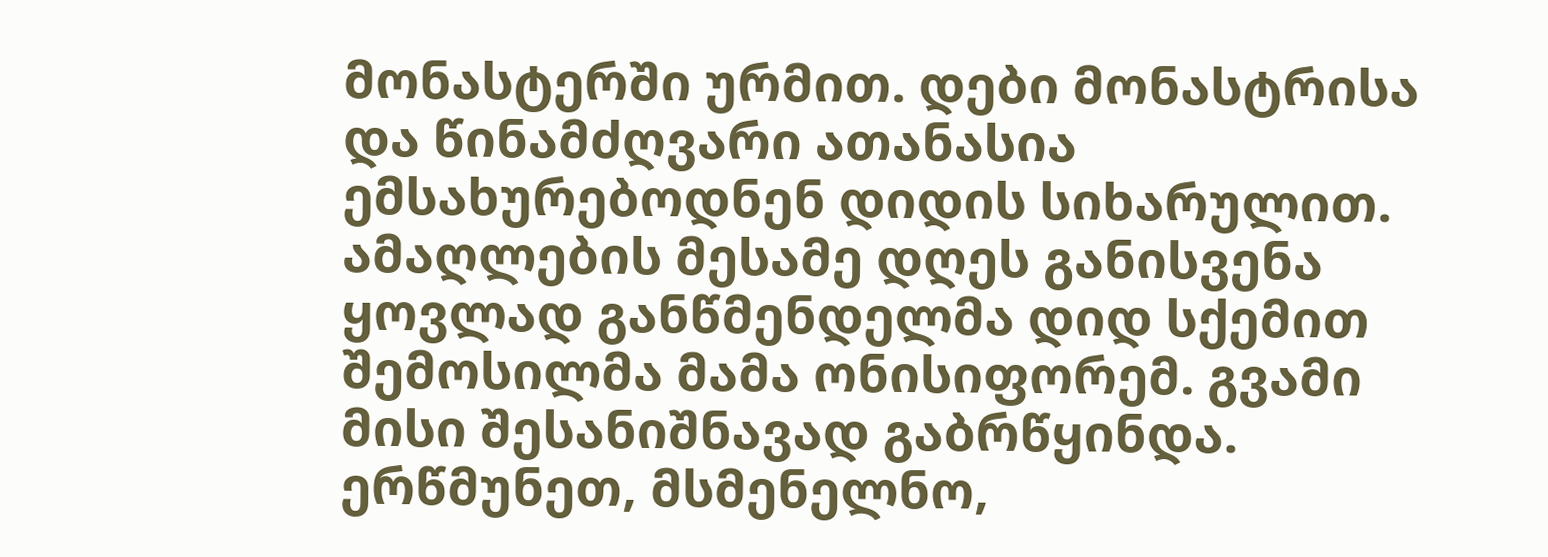მონასტერში ურმით. დები მონასტრისა და წინამძღვარი ათანასია ემსახურებოდნენ დიდის სიხარულით. ამაღლების მესამე დღეს განისვენა ყოვლად განწმენდელმა დიდ სქემით შემოსილმა მამა ონისიფორემ. გვამი მისი შესანიშნავად გაბრწყინდა.  ერწმუნეთ, მსმენელნო,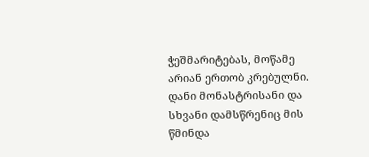ჭეშმარიტებას, მოწამე არიან ერთობ კრებულნი. დანი მონასტრისანი და სხვანი დამსწრენიც მის წმინდა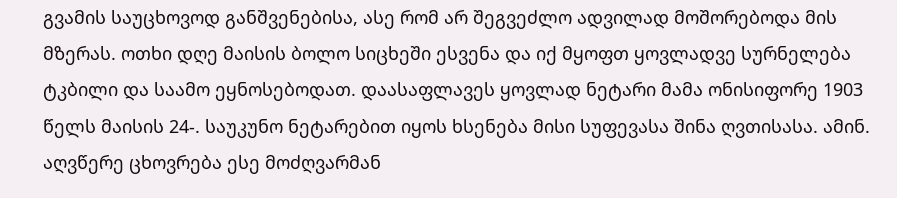გვამის საუცხოვოდ განშვენებისა, ასე რომ არ შეგვეძლო ადვილად მოშორებოდა მის მზერას. ოთხი დღე მაისის ბოლო სიცხეში ესვენა და იქ მყოფთ ყოვლადვე სურნელება ტკბილი და საამო ეყნოსებოდათ. დაასაფლავეს ყოვლად ნეტარი მამა ონისიფორე 1903 წელს მაისის 24-. საუკუნო ნეტარებით იყოს ხსენება მისი სუფევასა შინა ღვთისასა. ამინ. აღვწერე ცხოვრება ესე მოძღვარმან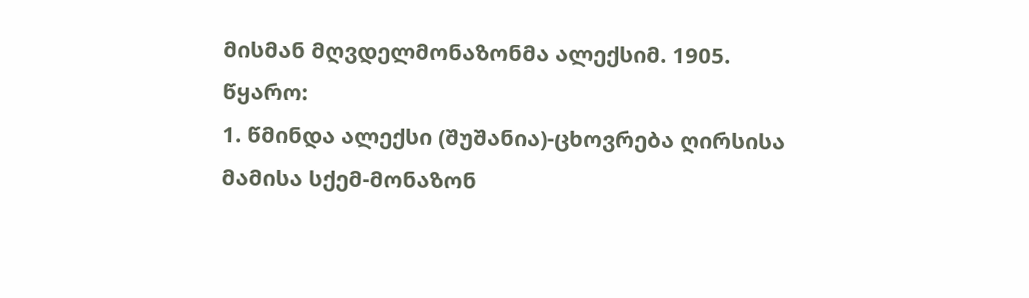მისმან მღვდელმონაზონმა ალექსიმ. 1905.
წყარო:
1. წმინდა ალექსი (შუშანია)-ცხოვრება ღირსისა მამისა სქემ-მონაზონ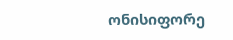ონისიფორე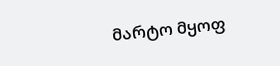მარტო მყოფ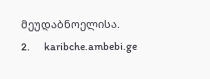მეუდაბნოელისა.
2.       karibche.ambebi.ge